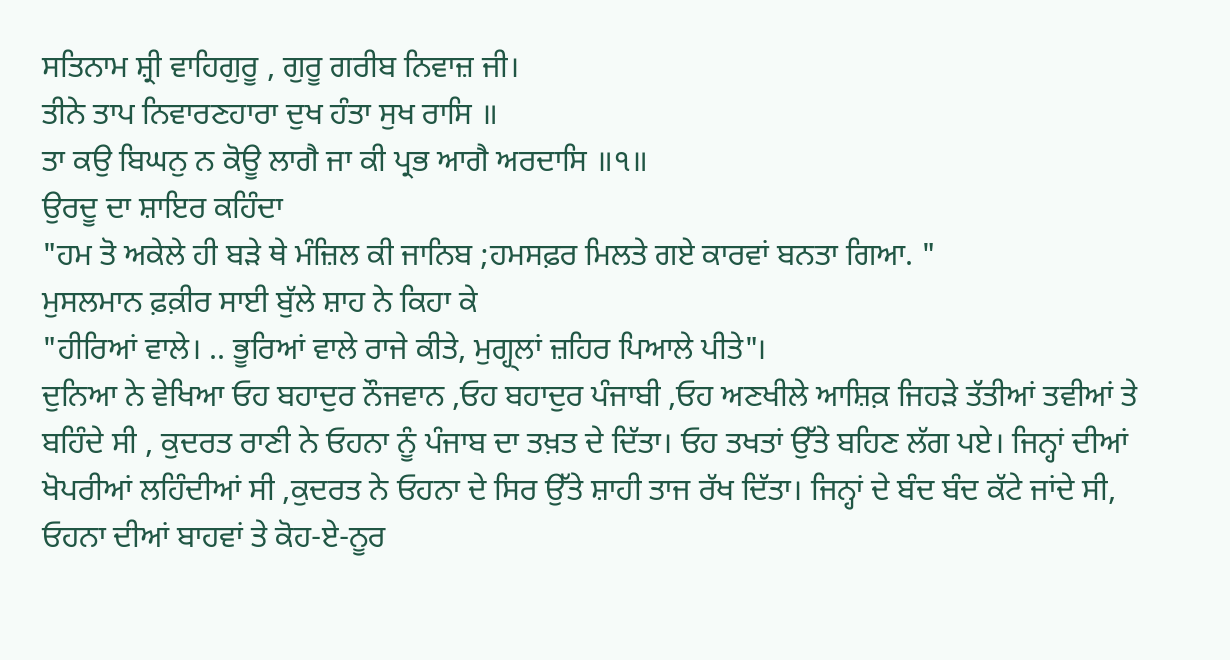ਸਤਿਨਾਮ ਸ਼੍ਰੀ ਵਾਹਿਗੁਰੂ , ਗੁਰੂ ਗਰੀਬ ਨਿਵਾਜ਼ ਜੀ।
ਤੀਨੇ ਤਾਪ ਨਿਵਾਰਣਹਾਰਾ ਦੁਖ ਹੰਤਾ ਸੁਖ ਰਾਸਿ ॥
ਤਾ ਕਉ ਬਿਘਨੁ ਨ ਕੋਊ ਲਾਗੈ ਜਾ ਕੀ ਪ੍ਰਭ ਆਗੈ ਅਰਦਾਸਿ ॥੧॥
ਉਰਦੂ ਦਾ ਸ਼ਾਇਰ ਕਹਿੰਦਾ
"ਹਮ ਤੋ ਅਕੇਲੇ ਹੀ ਬੜੇ ਥੇ ਮੰਜ਼ਿਲ ਕੀ ਜਾਨਿਬ ;ਹਮਸਫ਼ਰ ਮਿਲਤੇ ਗਏ ਕਾਰਵਾਂ ਬਨਤਾ ਗਿਆ. "
ਮੁਸਲਮਾਨ ਫ਼ਕ਼ੀਰ ਸਾਈ ਬੁੱਲੇ ਸ਼ਾਹ ਨੇ ਕਿਹਾ ਕੇ
"ਹੀਰਿਆਂ ਵਾਲੇ। .. ਭੂਰਿਆਂ ਵਾਲੇ ਰਾਜੇ ਕੀਤੇ, ਮੁਗ੍ਹ੍ਲਾਂ ਜ਼ਹਿਰ ਪਿਆਲੇ ਪੀਤੇ"।
ਦੁਨਿਆ ਨੇ ਵੇਖਿਆ ਓਹ ਬਹਾਦੁਰ ਨੌਜਵਾਨ ,ਓਹ ਬਹਾਦੁਰ ਪੰਜਾਬੀ ,ਓਹ ਅਣਖੀਲੇ ਆਸ਼ਿਕ਼ ਜਿਹੜੇ ਤੱਤੀਆਂ ਤਵੀਆਂ ਤੇ ਬਹਿੰਦੇ ਸੀ , ਕੁਦਰਤ ਰਾਣੀ ਨੇ ਓਹਨਾ ਨੂੰ ਪੰਜਾਬ ਦਾ ਤਖ਼ਤ ਦੇ ਦਿੱਤਾ। ਓਹ ਤਖਤਾਂ ਉੱਤੇ ਬਹਿਣ ਲੱਗ ਪਏ। ਜਿਨ੍ਹਾਂ ਦੀਆਂ ਖੋਪਰੀਆਂ ਲਹਿੰਦੀਆਂ ਸੀ ,ਕੁਦਰਤ ਨੇ ਓਹਨਾ ਦੇ ਸਿਰ ਉੱਤੇ ਸ਼ਾਹੀ ਤਾਜ ਰੱਖ ਦਿੱਤਾ। ਜਿਨ੍ਹਾਂ ਦੇ ਬੰਦ ਬੰਦ ਕੱਟੇ ਜਾਂਦੇ ਸੀ, ਓਹਨਾ ਦੀਆਂ ਬਾਹਵਾਂ ਤੇ ਕੋਹ-ਏ-ਨੂਰ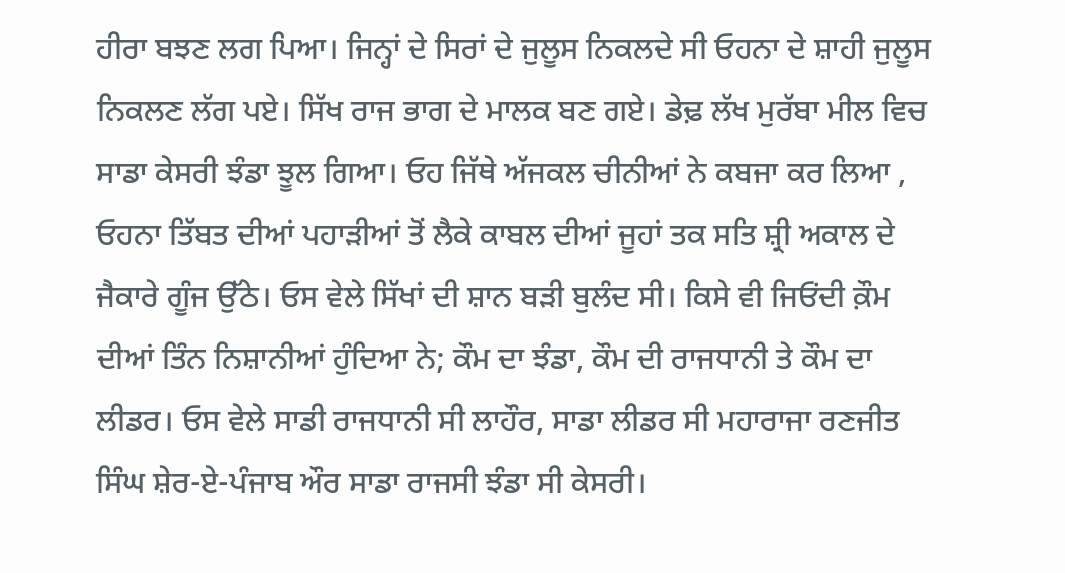ਹੀਰਾ ਬਝਣ ਲਗ ਪਿਆ। ਜਿਨ੍ਹਾਂ ਦੇ ਸਿਰਾਂ ਦੇ ਜੁਲੂਸ ਨਿਕਲਦੇ ਸੀ ਓਹਨਾ ਦੇ ਸ਼ਾਹੀ ਜੁਲੂਸ ਨਿਕਲਣ ਲੱਗ ਪਏ। ਸਿੱਖ ਰਾਜ ਭਾਗ ਦੇ ਮਾਲਕ ਬਣ ਗਏ। ਡੇਢ਼ ਲੱਖ ਮੁਰੱਬਾ ਮੀਲ ਵਿਚ ਸਾਡਾ ਕੇਸਰੀ ਝੰਡਾ ਝੂਲ ਗਿਆ। ਓਹ ਜਿੱਥੇ ਅੱਜਕਲ ਚੀਨੀਆਂ ਨੇ ਕਬਜਾ ਕਰ ਲਿਆ , ਓਹਨਾ ਤਿੱਬਤ ਦੀਆਂ ਪਹਾੜੀਆਂ ਤੋਂ ਲੈਕੇ ਕਾਬਲ ਦੀਆਂ ਜੂਹਾਂ ਤਕ ਸਤਿ ਸ਼੍ਰੀ ਅਕਾਲ ਦੇ ਜੈਕਾਰੇ ਗੂੰਜ ਉੱਠੇ। ਓਸ ਵੇਲੇ ਸਿੱਖਾਂ ਦੀ ਸ਼ਾਨ ਬੜੀ ਬੁਲੰਦ ਸੀ। ਕਿਸੇ ਵੀ ਜਿਓਂਦੀ ਕ਼ੌਮ ਦੀਆਂ ਤਿੰਨ ਨਿਸ਼ਾਨੀਆਂ ਹੁੰਦਿਆ ਨੇ; ਕੌਮ ਦਾ ਝੰਡਾ, ਕੌਮ ਦੀ ਰਾਜਧਾਨੀ ਤੇ ਕੌਮ ਦਾ ਲੀਡਰ। ਓਸ ਵੇਲੇ ਸਾਡੀ ਰਾਜਧਾਨੀ ਸੀ ਲਾਹੌਰ, ਸਾਡਾ ਲੀਡਰ ਸੀ ਮਹਾਰਾਜਾ ਰਣਜੀਤ ਸਿੰਘ ਸ਼ੇਰ-ਏ-ਪੰਜਾਬ ਔਰ ਸਾਡਾ ਰਾਜਸੀ ਝੰਡਾ ਸੀ ਕੇਸਰੀ।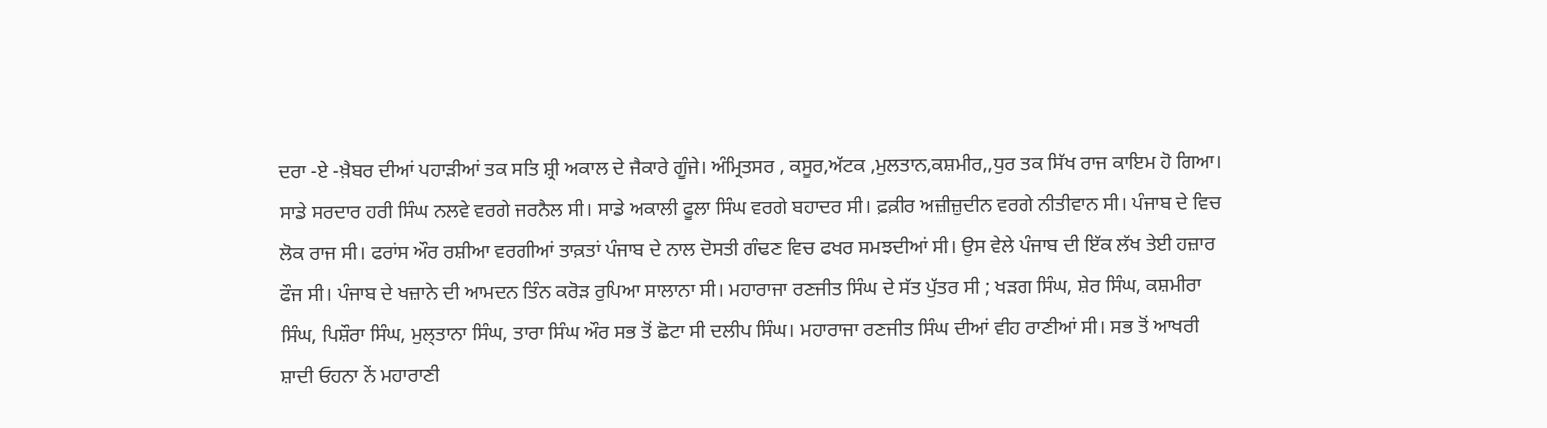ਦਰਾ -ਏ -ਖ਼ੈਬਰ ਦੀਆਂ ਪਹਾੜੀਆਂ ਤਕ ਸਤਿ ਸ਼੍ਰੀ ਅਕਾਲ ਦੇ ਜੈਕਾਰੇ ਗੂੰਜੇ। ਅੰਮ੍ਰਿਤਸਰ , ਕਸੂਰ,ਅੱਟਕ ,ਮੁਲਤਾਨ,ਕਸ਼ਮੀਰ,,ਧੁਰ ਤਕ ਸਿੱਖ ਰਾਜ ਕਾਇਮ ਹੋ ਗਿਆ। ਸਾਡੇ ਸਰਦਾਰ ਹਰੀ ਸਿੰਘ ਨਲਵੇ ਵਰਗੇ ਜਰਨੈਲ ਸੀ। ਸਾਡੇ ਅਕਾਲੀ ਫੂਲਾ ਸਿੰਘ ਵਰਗੇ ਬਹਾਦਰ ਸੀ। ਫ਼ਕ਼ੀਰ ਅਜ਼ੀਜ਼ੁਦੀਨ ਵਰਗੇ ਨੀਤੀਵਾਨ ਸੀ। ਪੰਜਾਬ ਦੇ ਵਿਚ ਲੋਕ ਰਾਜ ਸੀ। ਫਰਾਂਸ ਔਰ ਰਸ਼ੀਆ ਵਰਗੀਆਂ ਤਾਕ਼ਤਾਂ ਪੰਜਾਬ ਦੇ ਨਾਲ ਦੋਸਤੀ ਗੰਢਣ ਵਿਚ ਫਖਰ ਸਮਝਦੀਆਂ ਸੀ। ਉਸ ਵੇਲੇ ਪੰਜਾਬ ਦੀ ਇੱਕ ਲੱਖ ਤੇਈ ਹਜ਼ਾਰ ਫੌਜ ਸੀ। ਪੰਜਾਬ ਦੇ ਖਜ਼ਾਨੇ ਦੀ ਆਮਦਨ ਤਿੰਨ ਕਰੋੜ ਰੁਪਿਆ ਸਾਲਾਨਾ ਸੀ। ਮਹਾਰਾਜਾ ਰਣਜੀਤ ਸਿੰਘ ਦੇ ਸੱਤ ਪੁੱਤਰ ਸੀ ; ਖੜਗ ਸਿੰਘ, ਸ਼ੇਰ ਸਿੰਘ, ਕਸ਼ਮੀਰਾ ਸਿੰਘ, ਪਿਸ਼ੌਰਾ ਸਿੰਘ, ਮੁਲ੍ਤਾਨਾ ਸਿੰਘ, ਤਾਰਾ ਸਿੰਘ ਔਰ ਸਭ ਤੋਂ ਛੋਟਾ ਸੀ ਦਲੀਪ ਸਿੰਘ। ਮਹਾਰਾਜਾ ਰਣਜੀਤ ਸਿੰਘ ਦੀਆਂ ਵੀਹ ਰਾਣੀਆਂ ਸੀ। ਸਭ ਤੋਂ ਆਖਰੀ ਸ਼ਾਦੀ ਓਹਨਾ ਨੇਂ ਮਹਾਰਾਣੀ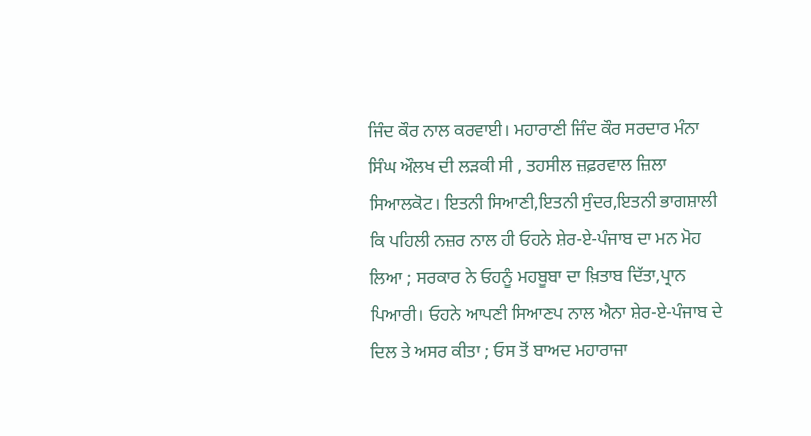ਜਿੰਦ ਕੌਰ ਨਾਲ ਕਰਵਾਈ। ਮਹਾਰਾਣੀ ਜਿੰਦ ਕੌਰ ਸਰਦਾਰ ਮੰਨਾ ਸਿੰਘ ਔਲਖ ਦੀ ਲੜਕੀ ਸੀ , ਤਹਸੀਲ ਜ਼ਫ਼ਰਵਾਲ ਜ਼ਿਲਾ ਸਿਆਲਕੋਟ। ਇਤਨੀ ਸਿਆਣੀ,ਇਤਨੀ ਸੁੰਦਰ,ਇਤਨੀ ਭਾਗਸ਼ਾਲੀ ਕਿ ਪਹਿਲੀ ਨਜ਼ਰ ਨਾਲ ਹੀ ਓਹਨੇ ਸ਼ੇਰ-ਏ-ਪੰਜਾਬ ਦਾ ਮਨ ਮੋਹ ਲਿਆ ; ਸਰਕਾਰ ਨੇ ਓਹਨੂੰ ਮਹਬੂਬਾ ਦਾ ਖ਼ਿਤਾਬ ਦਿੱਤਾ,ਪ੍ਰਾਨ ਪਿਆਰੀ। ਓਹਨੇ ਆਪਣੀ ਸਿਆਣਪ ਨਾਲ ਐਨਾ ਸ਼ੇਰ-ਏ-ਪੰਜਾਬ ਦੇ ਦਿਲ ਤੇ ਅਸਰ ਕੀਤਾ ; ਓਸ ਤੋਂ ਬਾਅਦ ਮਹਾਰਾਜਾ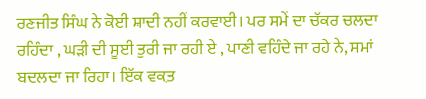ਰਣਜੀਤ ਸਿੰਘ ਨੇ ਕੋਈ ਸ਼ਾਦੀ ਨਹੀਂ ਕਰਵਾਈ। ਪਰ ਸਮੇਂ ਦਾ ਚੱਕਰ ਚਲਦਾ ਰਹਿੰਦਾ , ਘੜੀ ਦੀ ਸੂਈ ਤੁਰੀ ਜਾ ਰਹੀ ਏ , ਪਾਣੀ ਵਹਿੰਦੇ ਜਾ ਰਹੇ ਨੇ, ਸਮਾਂ ਬਦਲਦਾ ਜਾ ਰਿਹਾ। ਇੱਕ ਵਕ਼ਤ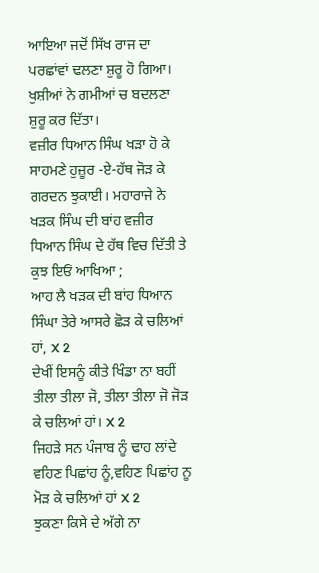ਆਇਆ ਜਦੋਂ ਸਿੱਖ ਰਾਜ ਦਾ ਪਰਛਾਂਵਾਂ ਢਲਣਾ ਸ਼ੁਰੂ ਹੋ ਗਿਆ। ਖੁਸ਼ੀਆਂ ਨੇ ਗਮੀਆਂ ਚ ਬਦਲਣਾ ਸ਼ੁਰੂ ਕਰ ਦਿੱਤਾ।
ਵਜ਼ੀਰ ਧਿਆਨ ਸਿੰਘ ਖੜਾ ਹੋ ਕੇ ਸਾਹਮਣੇ ਹੁਜ਼ੂਰ -ਏ-ਹੱਥ ਜੋੜ ਕੇ ਗਰਦਨ ਝੁਕਾਈ। ਮਹਾਰਾਜੇ ਨੇ ਖੜਕ ਸਿੰਘ ਦੀ ਬਾਂਹ ਵਜ਼ੀਰ ਧਿਆਨ ਸਿੰਘ ਦੇ ਹੱਥ ਵਿਚ ਦਿੱਤੀ ਤੇ ਕੁਝ ਇਓਂ ਆਖਿਆ ;
ਆਹ ਲੈ ਖੜਕ ਦੀ ਬਾਂਹ ਧਿਆਨ ਸਿੰਘਾ ਤੇਰੇ ਆਸਰੇ ਛੋੜ ਕੇ ਚਲਿਆਂ ਹਾਂ, X 2
ਦੇਖੀਂ ਇਸਨੂੰ ਕੀਤੇ ਖਿੰਡਾ ਨਾ ਬਹੀਂ ਤੀਲਾ ਤੀਲਾ ਜੋ, ਤੀਲਾ ਤੀਲਾ ਜੋ ਜੋੜ ਕੇ ਚਲਿਆਂ ਹਾਂ। X 2
ਜਿਹੜੇ ਸਨ ਪੰਜਾਬ ਨੂੰ ਢਾਹ ਲਾਂਦੇ ਵਹਿਣ ਪਿਛਾਂਹ ਨੂੰ,ਵਹਿਣ ਪਿਛਾਂਹ ਨੂ ਮੋੜ ਕੇ ਚਲਿਆਂ ਹਾਂ X 2
ਝੁਕਣਾ ਕਿਸੇ ਦੇ ਅੱਗੇ ਨਾ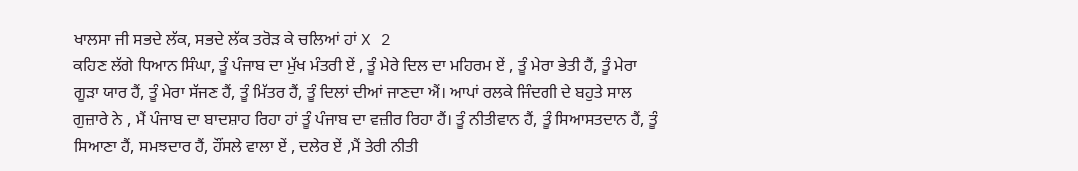ਖਾਲਸਾ ਜੀ ਸਭਦੇ ਲੱਕ, ਸਭਦੇ ਲੱਕ ਤਰੋੜ ਕੇ ਚਲਿਆਂ ਹਾਂ X 2
ਕਹਿਣ ਲੱਗੇ ਧਿਆਨ ਸਿੰਘਾ, ਤੂੰ ਪੰਜਾਬ ਦਾ ਮੁੱਖ ਮੰਤਰੀ ਏਂ , ਤੂੰ ਮੇਰੇ ਦਿਲ ਦਾ ਮਹਿਰਮ ਏਂ , ਤੂੰ ਮੇਰਾ ਭੇਤੀ ਹੈਂ, ਤੂੰ ਮੇਰਾ ਗੂੜਾ ਯਾਰ ਹੈਂ, ਤੂੰ ਮੇਰਾ ਸੱਜਣ ਹੈਂ, ਤੂੰ ਮਿੱਤਰ ਹੈਂ, ਤੂੰ ਦਿਲਾਂ ਦੀਆਂ ਜਾਣਦਾ ਐਂ। ਆਪਾਂ ਰਲਕੇ ਜਿੰਦਗੀ ਦੇ ਬਹੁਤੇ ਸਾਲ ਗੁਜ਼ਾਰੇ ਨੇ , ਮੈਂ ਪੰਜਾਬ ਦਾ ਬਾਦਸ਼ਾਹ ਰਿਹਾ ਹਾਂ ਤੂੰ ਪੰਜਾਬ ਦਾ ਵਜ਼ੀਰ ਰਿਹਾ ਹੈਂ। ਤੂੰ ਨੀਤੀਵਾਨ ਹੈਂ, ਤੂੰ ਸਿਆਸਤਦਾਨ ਹੈਂ, ਤੂੰ ਸਿਆਣਾ ਹੈਂ, ਸਮਝਦਾਰ ਹੈਂ, ਹੌਂਸਲੇ ਵਾਲਾ ਏਂ , ਦਲੇਰ ਏਂ ,ਮੈਂ ਤੇਰੀ ਨੀਤੀ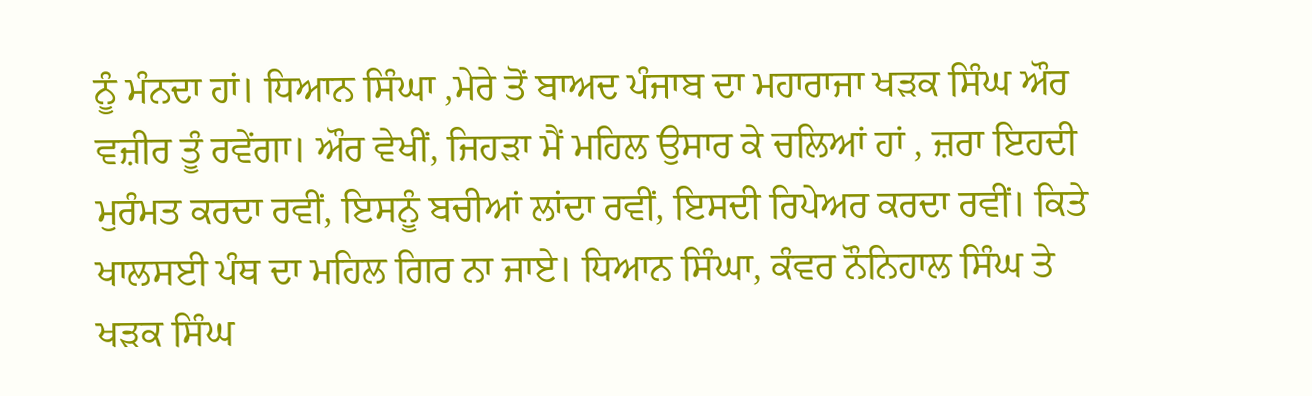ਨੂੰ ਮੰਨਦਾ ਹਾਂ। ਧਿਆਨ ਸਿੰਘਾ ,ਮੇਰੇ ਤੋਂ ਬਾਅਦ ਪੰਜਾਬ ਦਾ ਮਹਾਰਾਜਾ ਖੜਕ ਸਿੰਘ ਔਰ ਵਜ਼ੀਰ ਤੂੰ ਰਵੇਂਗਾ। ਔਰ ਵੇਖੀਂ, ਜਿਹੜਾ ਮੈਂ ਮਹਿਲ ਉਸਾਰ ਕੇ ਚਲਿਆਂ ਹਾਂ , ਜ਼ਰਾ ਇਹਦੀ ਮੁਰੰਮਤ ਕਰਦਾ ਰਵੀਂ, ਇਸਨੂੰ ਬਚੀਆਂ ਲਾਂਦਾ ਰਵੀਂ, ਇਸਦੀ ਰਿਪੇਅਰ ਕਰਦਾ ਰਵੀਂ। ਕਿਤੇ ਖਾਲਸਈ ਪੰਥ ਦਾ ਮਹਿਲ ਗਿਰ ਨਾ ਜਾਏ। ਧਿਆਨ ਸਿੰਘਾ, ਕੰਵਰ ਨੌਨਿਹਾਲ ਸਿੰਘ ਤੇ ਖੜਕ ਸਿੰਘ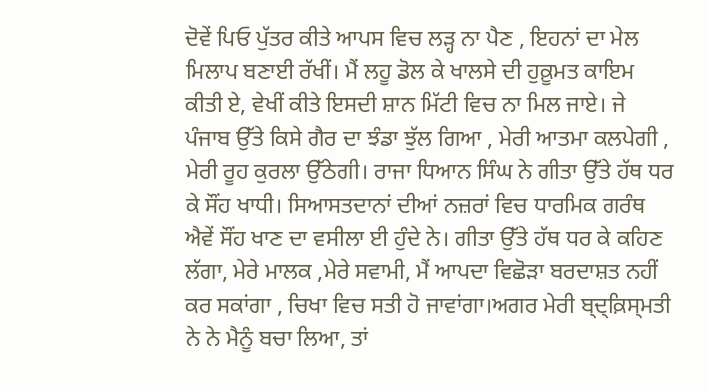ਦੋਵੇਂ ਪਿਓ ਪੁੱਤਰ ਕੀਤੇ ਆਪਸ ਵਿਚ ਲੜ੍ਹ ਨਾ ਪੈਣ , ਇਹਨਾਂ ਦਾ ਮੇਲ ਮਿਲਾਪ ਬਣਾਈ ਰੱਖੀਂ। ਮੈਂ ਲਹੂ ਡੋਲ ਕੇ ਖਾਲਸੇ ਦੀ ਹੁਕ਼ੂਮਤ ਕਾਇਮ ਕੀਤੀ ਏ, ਵੇਖੀਂ ਕੀਤੇ ਇਸਦੀ ਸ਼ਾਨ ਮਿੱਟੀ ਵਿਚ ਨਾ ਮਿਲ ਜਾਏ। ਜੇ ਪੰਜਾਬ ਉੱਤੇ ਕਿਸੇ ਗੈਰ ਦਾ ਝੰਡਾ ਝੁੱਲ ਗਿਆ , ਮੇਰੀ ਆਤਮਾ ਕਲਪੇਗੀ , ਮੇਰੀ ਰੂਹ ਕੁਰਲਾ ਉੱਠੇਗੀ। ਰਾਜਾ ਧਿਆਨ ਸਿੰਘ ਨੇ ਗੀਤਾ ਉੱਤੇ ਹੱਥ ਧਰ ਕੇ ਸੌਂਹ ਖਾਧੀ। ਸਿਆਸਤਦਾਨਾਂ ਦੀਆਂ ਨਜ਼ਰਾਂ ਵਿਚ ਧਾਰਮਿਕ ਗਰੰਥ ਐਵੇਂ ਸੌਂਹ ਖਾਣ ਦਾ ਵਸੀਲਾ ਈ ਹੁੰਦੇ ਨੇ। ਗੀਤਾ ਉੱਤੇ ਹੱਥ ਧਰ ਕੇ ਕਹਿਣ ਲੱਗਾ, ਮੇਰੇ ਮਾਲਕ ,ਮੇਰੇ ਸਵਾਮੀ, ਮੈਂ ਆਪਦਾ ਵਿਛੋੜਾ ਬਰਦਾਸ਼ਤ ਨਹੀਂ ਕਰ ਸਕਾਂਗਾ , ਚਿਖਾ ਵਿਚ ਸਤੀ ਹੋ ਜਾਵਾਂਗਾ।ਅਗਰ ਮੇਰੀ ਬ੍ਦ੍ਕ਼ਿਸ੍ਮਤੀ ਨੇ ਨੇ ਮੈਨੂੰ ਬਚਾ ਲਿਆ, ਤਾਂ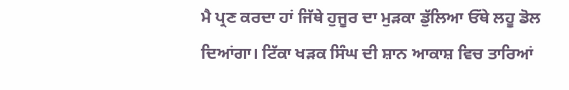ਮੈ ਪ੍ਰਣ ਕਰਦਾ ਹਾਂ ਜਿੱਥੇ ਹੁਜੂਰ ਦਾ ਮੁੜਕਾ ਡੁੱਲਿਆ ਓੱਥੇ ਲਹੂ ਡੋਲ ਦਿਆਂਗਾ। ਟਿੱਕਾ ਖੜਕ ਸਿੰਘ ਦੀ ਸ਼ਾਨ ਆਕਾਸ਼ ਵਿਚ ਤਾਰਿਆਂ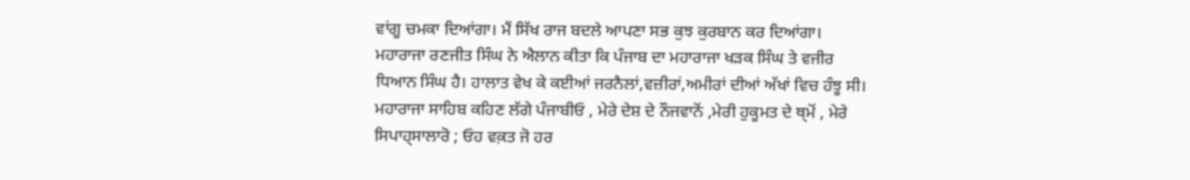ਵਾਂਗੂ ਚਮਕਾ ਦਿਆਂਗਾ। ਮੈਂ ਸਿੱਖ ਰਾਜ ਬਦਲੇ ਆਪਣਾ ਸਭ ਕੁਝ ਕੁਰਬਾਨ ਕਰ ਦਿਆਂਗਾ। ਮਹਾਰਾਜਾ ਰਣਜੀਤ ਸਿੰਘ ਨੇ ਐਲਾਨ ਕੀਤਾ ਕਿ ਪੰਜਾਬ ਦਾ ਮਹਾਰਾਜਾ ਖੜਕ ਸਿੰਘ ਤੇ ਵਜੀਰ ਧਿਆਨ ਸਿੰਘ ਹੈ। ਹਾਲਾਤ ਵੇਖ ਕੇ ਕਈਆਂ ਜਰਨੈਲਾਂ,ਵਜ਼ੀਰਾਂ,ਅਮੀਰਾਂ ਦੀਆਂ ਅੱਖਾਂ ਵਿਚ ਹੰਝੂ ਸੀ। ਮਹਾਰਾਜਾ ਸਾਹਿਬ ਕਹਿਣ ਲੱਗੇ ਪੰਜਾਬੀਓ , ਮੇਰੇ ਦੇਸ਼ ਦੇ ਨੌਜਵਾਨੋਂ ,ਮੇਰੀ ਹੁਕੂਮਤ ਦੇ ਥ੍ਮੋਂ , ਮੇਰੇ ਸਿਪਾਹ੍ਸਾਲਾਰੋ ; ਓਹ ਵਕ਼ਤ ਜੋ ਹਰ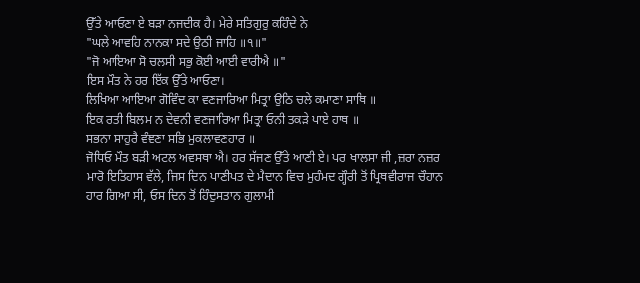ਉੱਤੇ ਆਓਣਾ ਏ ਬੜਾ ਨਜਦੀਕ ਹੈ। ਮੇਰੇ ਸਤਿਗੁਰੁ ਕਹਿੰਦੇ ਨੇ
"ਘਲੇ ਆਵਹਿ ਨਾਨਕਾ ਸਦੇ ਉਠੀ ਜਾਹਿ ॥੧॥"
"ਜੋ ਆਇਆ ਸੋ ਚਲਸੀ ਸਭੁ ਕੋਈ ਆਈ ਵਾਰੀਐ ॥"
ਇਸ ਮੌਤ ਨੇ ਹਰ ਇੱਕ ਉੱਤੇ ਆਓਣਾ।
ਲਿਖਿਆ ਆਇਆ ਗੋਵਿੰਦ ਕਾ ਵਣਜਾਰਿਆ ਮਿਤ੍ਰਾ ਉਠਿ ਚਲੇ ਕਮਾਣਾ ਸਾਥਿ ॥
ਇਕ ਰਤੀ ਬਿਲਮ ਨ ਦੇਵਨੀ ਵਣਜਾਰਿਆ ਮਿਤ੍ਰਾ ਓਨੀ ਤਕੜੇ ਪਾਏ ਹਾਥ ॥
ਸਭਨਾ ਸਾਹੁਰੈ ਵੰਞਣਾ ਸਭਿ ਮੁਕਲਾਵਣਹਾਰ ॥
ਜੋਧਿਓ ਮੌਤ ਬੜੀ ਅਟਲ ਅਵਸਥਾ ਐ। ਹਰ ਸੱਜਣ ਉੱਤੇ ਆਣੀ ਏ। ਪਰ ਖਾਲਸਾ ਜੀ ,ਜ਼ਰਾ ਨਜ਼ਰ ਮਾਰੋ ਇਤਿਹਾਸ ਵੱਲੇ, ਜਿਸ ਦਿਨ ਪਾਣੀਪਤ ਦੇ ਮੈਦਾਨ ਵਿਚ ਮੁਹੰਮਦ ਗ੍ਹੌਰੀ ਤੋਂ ਪ੍ਰਿਥਵੀਰਾਜ ਚੌਹਾਨ ਹਾਰ ਗਿਆ ਸੀ, ਓਸ ਦਿਨ ਤੋਂ ਹਿੰਦੁਸਤਾਨ ਗੁਲਾਮੀ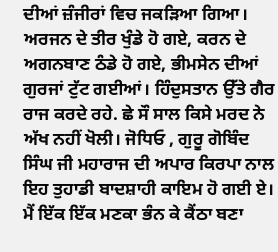ਦੀਆਂ ਜ਼ੰਜੀਰਾਂ ਵਿਚ ਜਕੜਿਆ ਗਿਆ। ਅਰਜਨ ਦੇ ਤੀਰ ਖੁੰਡੇ ਹੋ ਗਏ, ਕਰਨ ਦੇ ਅਗਨਬਾਣ ਠੰਡੇ ਹੋ ਗਏ, ਭੀਮਸੇਨ ਦੀਆਂ ਗੁਰਜਾਂ ਟੁੱਟ ਗਈਆਂ। ਹਿੰਦੁਸਤਾਨ ਉੱਤੇ ਗੈਰ ਰਾਜ ਕਰਦੇ ਰਹੇ. ਛੇ ਸੌ ਸਾਲ ਕਿਸੇ ਮਰਦ ਨੇ ਅੱਖ ਨਹੀਂ ਖੋਲੀ। ਜੋਧਿਓ , ਗੁਰੂ ਗੋਬਿੰਦ ਸਿੰਘ ਜੀ ਮਹਾਰਾਜ ਦੀ ਅਪਾਰ ਕਿਰਪਾ ਨਾਲ ਇਹ ਤੁਹਾਡੀ ਬਾਦਸ਼ਾਹੀ ਕਾਇਮ ਹੋ ਗਈ ਏ। ਮੈਂ ਇੱਕ ਇੱਕ ਮਣਕਾ ਭੰਨ ਕੇ ਕੈਂਠਾ ਬਣਾ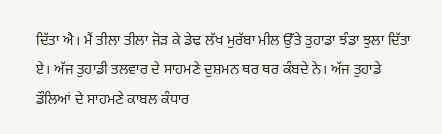ਦਿੱਤਾ ਐ। ਮੈਂ ਤੀਲਾ ਤੀਲਾ ਜੋੜ ਕੇ ਡੇਢ ਲੱਖ ਮੁਰੱਬਾ ਮੀਲ ਉੱਤੇ ਤੁਹਾਡਾ ਝੰਡਾ ਝੁਲਾ ਦਿੱਤਾ ਏ। ਅੱਜ ਤੁਹਾਡੀ ਤਲਵਾਰ ਦੇ ਸਾਹਮਣੇ ਦੁਸ਼ਮਨ ਥਰ ਥਰ ਕੰਬਦੇ ਨੇ। ਅੱਜ ਤੁਹਾਡੇ ਡੌਲਿਆਂ ਦੇ ਸਾਹਮਣੇ ਕਾਬਲ ਕੰਧਾਰ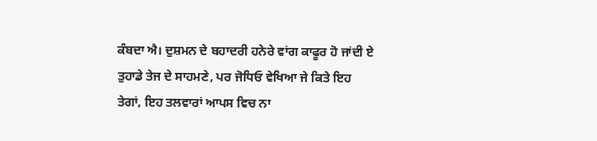ਕੰਬਦਾ ਐ। ਦੁਸ਼ਮਨ ਦੇ ਬਹਾਦਰੀ ਹਨੇਰੇ ਵਾਂਗ ਕਾਫੂਰ ਹੋ ਜਾਂਦੀ ਏ ਤੁਹਾਡੇ ਤੇਜ ਦੇ ਸਾਹਮਣੇ, ਪਰ ਜੋਧਿਓ ਵੇਖਿਆ ਜੇ ਕਿਤੇ ਇਹ ਤੇਗਾਂ, ਇਹ ਤਲਵਾਰਾਂ ਆਪਸ ਵਿਚ ਨਾ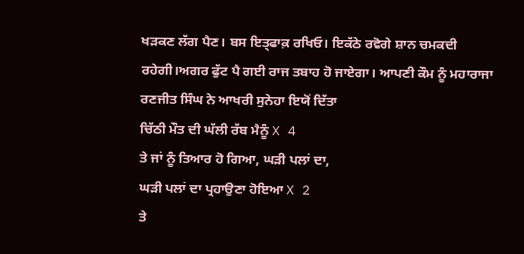ਖੜਕਣ ਲੱਗ ਪੈਣ। ਬਸ ਇਤ੍ਫਾਕ਼ ਰਖਿਓ। ਇਕੱਠੇ ਰਵੋਗੇ ਸ਼ਾਨ ਚਮਕਦੀ ਰਹੇਗੀ।ਅਗਰ ਫੁੱਟ ਪੈ ਗਈ ਰਾਜ ਤਬਾਹ ਹੋ ਜਾਏਗਾ। ਆਪਣੀ ਕੌਮ ਨੂੰ ਮਹਾਰਾਜਾ ਰਣਜੀਤ ਸਿੰਘ ਨੇ ਆਖਰੀ ਸੁਨੇਹਾ ਇਯੋਂ ਦਿੱਤਾ
ਚਿੱਠੀ ਮੌਤ ਦੀ ਘੱਲੀ ਰੱਬ ਮੈਨੂੰ X 4
ਤੇ ਜਾਂ ਨੂੰ ਤਿਆਰ ਹੋ ਗਿਆ, ਘੜੀ ਪਲਾਂ ਦਾ,
ਘੜੀ ਪਲਾਂ ਦਾ ਪ੍ਰਹਾਉਣਾ ਹੋਇਆ X 2
ਤੇ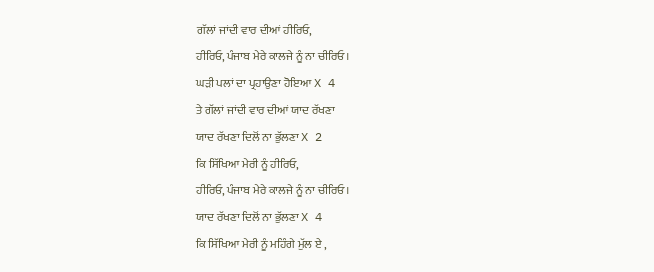ਗੱਲਾਂ ਜਾਂਦੀ ਵਾਰ ਦੀਆਂ ਹੀਰਿਓ,
ਹੀਰਿਓ, ਪੰਜਾਬ ਮੇਰੇ ਕਾਲਜੇ ਨੂੰ ਨਾ ਚੀਰਿਓ।
ਘੜੀ ਪਲਾਂ ਦਾ ਪ੍ਰਹਾਉਣਾ ਹੋਇਆ X 4
ਤੇ ਗੱਲਾਂ ਜਾਂਦੀ ਵਾਰ ਦੀਆਂ ਯਾਦ ਰੱਖਣਾ
ਯਾਦ ਰੱਖਣਾ ਦਿਲੋਂ ਨਾ ਭੁੱਲਣਾ X 2
ਕਿ ਸਿੱਖਿਆ ਮੇਰੀ ਨੂੰ ਹੀਰਿਓ,
ਹੀਰਿਓ, ਪੰਜਾਬ ਮੇਰੇ ਕਾਲਜੇ ਨੂੰ ਨਾ ਚੀਰਿਓ।
ਯਾਦ ਰੱਖਣਾ ਦਿਲੋਂ ਨਾ ਭੁੱਲਣਾ X 4
ਕਿ ਸਿੱਖਿਆ ਮੇਰੀ ਨੂੰ ਮਹਿੰਗੇ ਮੁੱਲ ਏ ,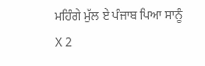ਮਹਿੰਗੇ ਮੁੱਲ ਏ ਪੰਜਾਬ ਪਿਆ ਸਾਨੂੰ X 2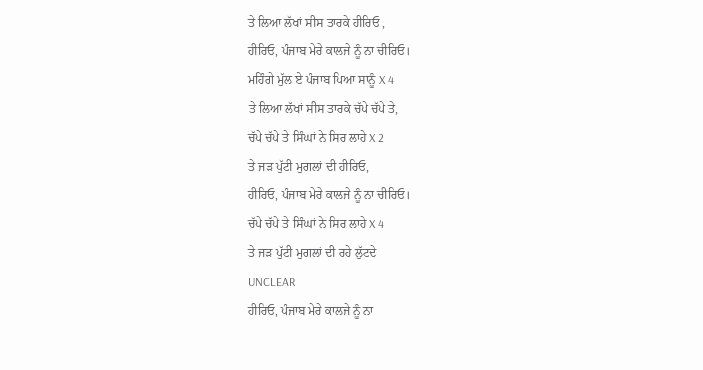ਤੇ ਲਿਆ ਲੱਖਾਂ ਸੀਸ ਤਾਰਕੇ ਹੀਰਿਓ ,
ਹੀਰਿਓ, ਪੰਜਾਬ ਮੇਰੇ ਕਾਲਜੇ ਨੂੰ ਨਾ ਚੀਰਿਓ।
ਮਹਿੰਗੇ ਮੁੱਲ ਏ ਪੰਜਾਬ ਪਿਆ ਸਾਨੂੰ X 4
ਤੇ ਲਿਆ ਲੱਖਾਂ ਸੀਸ ਤਾਰਕੇ ਚੱਪੇ ਚੱਪੇ ਤੇ,
ਚੱਪੇ ਚੱਪੇ ਤੇ ਸਿੰਘਾਂ ਨੇ ਸਿਰ ਲਾਹੇ X 2
ਤੇ ਜੜ ਪੁੱਟੀ ਮੁਗਲਾਂ ਦੀ ਹੀਰਿਓ,
ਹੀਰਿਓ, ਪੰਜਾਬ ਮੇਰੇ ਕਾਲਜੇ ਨੂੰ ਨਾ ਚੀਰਿਓ।
ਚੱਪੇ ਚੱਪੇ ਤੇ ਸਿੰਘਾਂ ਨੇ ਸਿਰ ਲਾਹੇ X 4
ਤੇ ਜੜ ਪੁੱਟੀ ਮੁਗਲਾਂ ਦੀ ਰਹੇ ਲੁੱਟਦੇ
UNCLEAR
ਹੀਰਿਓ, ਪੰਜਾਬ ਮੇਰੇ ਕਾਲਜੇ ਨੂੰ ਨਾ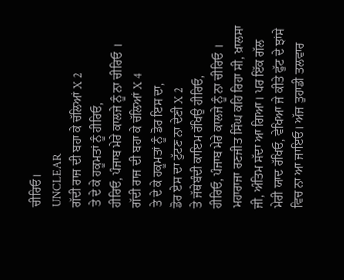ਚੀਰਿਓ।
UNCLEAR
ਗੱਦੀ ਰਾਜ ਦੀ ਬਹਾ ਕੇ ਚੱਲਿਆਂ X 2
ਤੇ ਦੇ ਕੇ ਹਕੂਮਤਾਂ ਨੂੰ ਹੀਰਿਓ,
ਹੀਰਿਓ, ਪੰਜਾਬ ਮੇਰੇ ਕਾਲਜੇ ਨੂੰ ਨਾ ਚੀਰਿਓ ।
ਗੱਦੀ ਰਾਜ ਦੀ ਬਹਾ ਕੇ ਚੱਲਿਆਂ X 4
ਤੇ ਦੇ ਕੇ ਹਕੂਮਤਾਂ ਨੂੰ ਡੋਰ ਇਸ ਦਾ,
ਡੋਰ ਏਸ ਦਾ ਟੁੱਟਣ ਨਾ ਦੇਣੀ X 2
ਤੇ ਜੱਥੇਬੰਦੀ ਕਾਇਮ ਰੱਖਿਉ ਹੀਰਿਓ,
ਹੀਰਿਓ, ਪੰਜਾਬ ਮੇਰੇ ਕਾਲਜੇ ਨੂੰ ਨਾ ਚੀਰਿਓ ।
ਮਹਾਰਾਜਾ ਰਣਜੀਤ ਸਿੰਘ ਕਹਿ ਰਿਹਾ ਸੀ, ਖ਼ਾਲਸਾ ਜੀ, ਅੰਤਿਮ ਸੱਦਾ ਆ ਗਿਆ। ਪਰ ਇੱਕ ਗੱਲ ਮੇਰੀ ਯਾਦ ਰੱਖਿਓ, ਵੇਖਿਆ ਜੇ ਕੀਤੇ ਫੁੱਟ ਦੇ ਝਾਂਸੇ ਵਿਚ ਨਾ ਆ ਜਾਇਓ। ਅੱਜ ਤੁਹਾਡੀ ਤਲਵਾਰ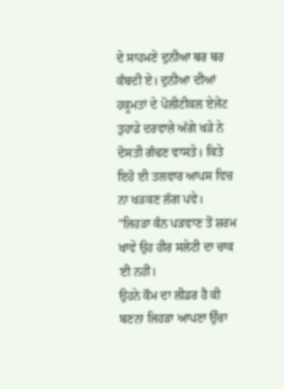ਦੇ ਸਾਹਮਣੇ ਦੁਨੀਆ ਥਰ ਥਰ ਕੰਬਦੀ ਏ। ਦੁਨੀਆ ਦੀਆਂ ਹਕੂਮਤਾਂ ਦੇ ਪੋਲੀਟੀਕਲ ਏਜੇਂਟ ਤੁਹਾਡੇ ਦਰਵਾਜ਼ੇ ਅੱਗੇ ਖੜੇ ਨੇ ਦੋਸਤੀ ਗੰਢਣ ਵਾਸਤੇ। ਕਿਤੇ ਇਹੋ ਈ ਤਲਵਾਰ ਆਪਸ ਵਿਚ ਨਾ ਖੜਕਣ ਲੱਗ ਪਵੇ।
"ਜਿਹੜਾ ਕੰਨ ਪੜਵਾਣ ਤੋਂ ਸ਼ਰਮ ਖਾਵੇ ਉਹ ਹੀਰ ਸਲੇਟੀ ਦਾ ਚਾਕ ਈ ਨਹੀਂ।
ਉਹਨੇ ਕੌਮ ਦਾ ਲੀਡਰ ਹੈ ਕੀ ਬਣਨਾ ਜਿਹੜਾ ਆਪਣਾ ਉੱਚਾ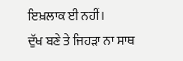ਇਖ਼ਲਾਕ ਈ ਨਹੀਂ।
ਦੁੱਖ ਬਣੇ ਤੇ ਜਿਹੜਾ ਨਾ ਸਾਥ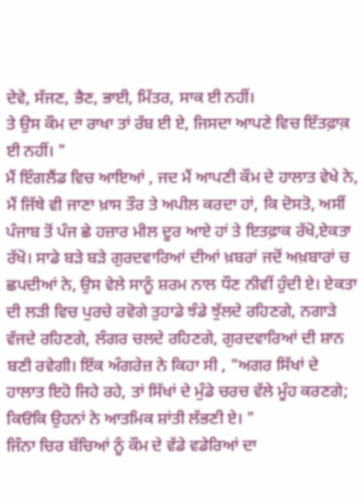ਦੇਵੇ, ਸੱਜਣ, ਭੈਣ, ਭਾਈ, ਮਿੱਤਰ, ਸਾਕ ਈ ਨਹੀਂ।
ਤੇ ਉਸ ਕੌਮ ਦਾ ਰਾਖਾ ਤਾਂ ਰੱਬ ਈ ਏ, ਜਿਸਦਾ ਆਪਣੇ ਵਿਚ ਇੱਤਫ਼ਾਕ਼ ਈ ਨਹੀਂ। "
ਮੈਂ ਇੰਗਲੈਂਡ ਵਿਚ ਆਇਆਂ , ਜਦ ਮੈਂ ਆਪਣੀ ਕੌਮ ਦੇ ਹਾਲਾਤ ਵੇਖੇ ਨੇ, ਮੈਂ ਜਿੱਥੇ ਵੀ ਜਾਣਾ ਖ਼ਾਸ ਤੌਰ ਤੇ ਅਪੀਲ ਕਰਦਾ ਹਾਂ, ਕਿ ਦੋਸਤੋ, ਅਸੀਂ ਪੰਜਾਬ ਤੋਂ ਪੰਜ ਛੇ ਹਜ਼ਾਰ ਮੀਲ ਦੂਰ ਆਏ ਹਾਂ ਤੇ ਇਤਫ਼ਾਕ ਰੱਖੋ,ਏਕਤਾ ਰੱਖੋ। ਸਾਡੇ ਬੜੇ ਬੜੇ ਗੁਰਦਵਾਰਿਆਂ ਦੀਆਂ ਖ਼ਬਰਾਂ ਜਦੋਂ ਅਖ਼ਬਾਰਾਂ ਚ ਛਪਦੀਆਂ ਨੇ, ਉਸ ਵੇਲੇ ਸਾਨੂੰ ਸ਼ਰਮ ਨਾਲ ਧੌਣ ਨੀਵੀਂ ਹੁੰਦੀ ਏ। ਏਕਤਾ ਦੀ ਲੜੀ ਵਿਚ ਪੁਰਚੇ ਰਵੋਗੇ ਤੁਹਾਡੇ ਝੰਡੇ ਝੁੱਲਦੇ ਰਹਿਣਗੇ, ਨਗਾੜੇ ਵੱਜਦੇ ਰਹਿਣਗੇ, ਲੰਗਰ ਚਲਦੇ ਰਹਿਣਗੇ, ਗੁਰਦਵਾਰਿਆਂ ਦੀ ਸ਼ਾਨ ਬਣੀ ਰਵੇਗੀ। ਇੱਕ ਅੰਗਰੇਜ਼ ਨੇ ਕਿਹਾ ਸੀ , "ਅਗਰ ਸਿੱਖਾਂ ਦੇ ਹਾਲਾਤ ਇਹੋ ਜਿਹੇ ਰਹੇ, ਤਾਂ ਸਿੱਖਾਂ ਦੇ ਮੁੰਡੇ ਚਰਚ ਵੱਲੇ ਮੂੰਹ ਕਰਣਗੇ; ਕਿਓਂਕਿ ਉਹਨਾਂ ਨੇ ਆਤਮਿਕ ਸ਼ਾਂਤੀ ਲੱਭਣੀ ਏ। "
ਜਿੰਨਾ ਚਿਰ ਬੱਚਿਆਂ ਨੂੰ ਕੌਮ ਦੇ ਵੱਡੇ ਵਡੇਰਿਆਂ ਦਾ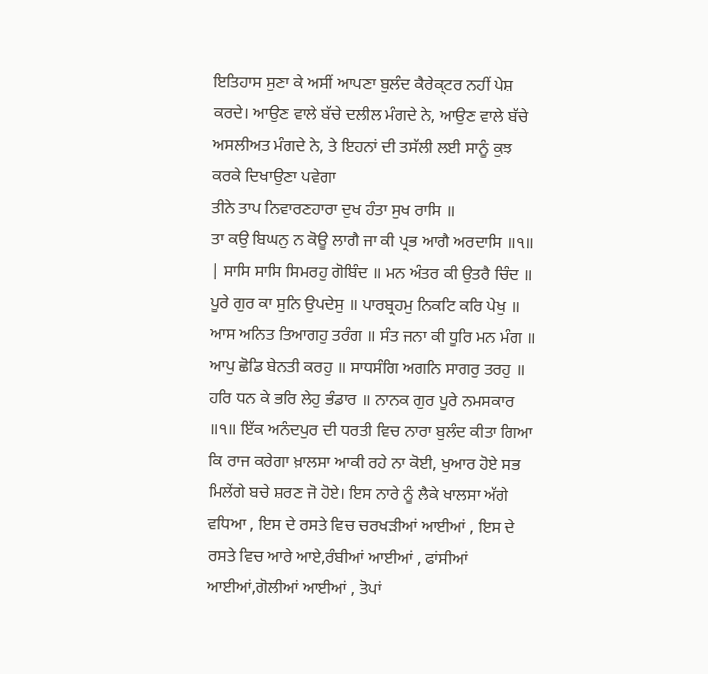ਇਤਿਹਾਸ ਸੁਣਾ ਕੇ ਅਸੀਂ ਆਪਣਾ ਬੁਲੰਦ ਕੈਰੇਕ੍ਟਰ ਨਹੀਂ ਪੇਸ਼ ਕਰਦੇ। ਆਉਣ ਵਾਲੇ ਬੱਚੇ ਦਲੀਲ ਮੰਗਦੇ ਨੇ, ਆਉਣ ਵਾਲੇ ਬੱਚੇ ਅਸਲੀਅਤ ਮੰਗਦੇ ਨੇ, ਤੇ ਇਹਨਾਂ ਦੀ ਤਸੱਲੀ ਲਈ ਸਾਨੂੰ ਕੁਝ ਕਰਕੇ ਦਿਖਾਉਣਾ ਪਵੇਗਾ
ਤੀਨੇ ਤਾਪ ਨਿਵਾਰਣਹਾਰਾ ਦੁਖ ਹੰਤਾ ਸੁਖ ਰਾਸਿ ॥
ਤਾ ਕਉ ਬਿਘਨੁ ਨ ਕੋਊ ਲਾਗੈ ਜਾ ਕੀ ਪ੍ਰਭ ਆਗੈ ਅਰਦਾਸਿ ॥੧॥
| ਸਾਸਿ ਸਾਸਿ ਸਿਮਰਹੁ ਗੋਬਿੰਦ ॥ ਮਨ ਅੰਤਰ ਕੀ ਉਤਰੈ ਚਿੰਦ ॥ ਪੂਰੇ ਗੁਰ ਕਾ ਸੁਨਿ ਉਪਦੇਸੁ ॥ ਪਾਰਬ੍ਰਹਮੁ ਨਿਕਟਿ ਕਰਿ ਪੇਖੁ ॥ ਆਸ ਅਨਿਤ ਤਿਆਗਹੁ ਤਰੰਗ ॥ ਸੰਤ ਜਨਾ ਕੀ ਧੂਰਿ ਮਨ ਮੰਗ ॥ ਆਪੁ ਛੋਡਿ ਬੇਨਤੀ ਕਰਹੁ ॥ ਸਾਧਸੰਗਿ ਅਗਨਿ ਸਾਗਰੁ ਤਰਹੁ ॥ ਹਰਿ ਧਨ ਕੇ ਭਰਿ ਲੇਹੁ ਭੰਡਾਰ ॥ ਨਾਨਕ ਗੁਰ ਪੂਰੇ ਨਮਸਕਾਰ ॥੧॥ ਇੱਕ ਅਨੰਦਪੁਰ ਦੀ ਧਰਤੀ ਵਿਚ ਨਾਰਾ ਬੁਲੰਦ ਕੀਤਾ ਗਿਆ ਕਿ ਰਾਜ ਕਰੇਗਾ ਖ਼ਾਲਸਾ ਆਕੀ ਰਹੇ ਨਾ ਕੋਈ, ਖੁਆਰ ਹੋਏ ਸਭ ਮਿਲੇਂਗੇ ਬਚੇ ਸ਼ਰਣ ਜੋ ਹੋਏ। ਇਸ ਨਾਰੇ ਨੂੰ ਲੈਕੇ ਖਾਲਸਾ ਅੱਗੇ ਵਧਿਆ , ਇਸ ਦੇ ਰਸਤੇ ਵਿਚ ਚਰਖੜੀਆਂ ਆਈਆਂ , ਇਸ ਦੇ ਰਸਤੇ ਵਿਚ ਆਰੇ ਆਏ,ਰੰਬੀਆਂ ਆਈਆਂ , ਫਾਂਸੀਆਂ ਆਈਆਂ,ਗੋਲੀਆਂ ਆਈਆਂ , ਤੋਪਾਂ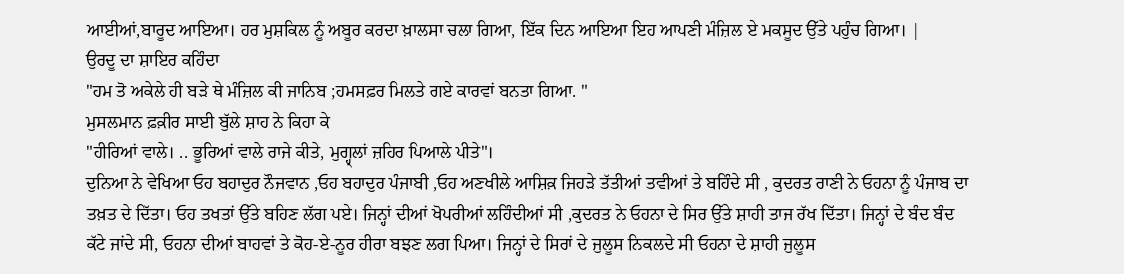ਆਈਆਂ,ਬਾਰੂਦ ਆਇਆ। ਹਰ ਮੁਸ਼ਕਿਲ ਨੂੰ ਅਬੂਰ ਕਰਦਾ ਖ਼ਾਲਸਾ ਚਲਾ ਗਿਆ, ਇੱਕ ਦਿਨ ਆਇਆ ਇਹ ਆਪਣੀ ਮੰਜ਼ਿਲ ਏ ਮਕਸੂਦ ਉੱਤੇ ਪਹੁੰਚ ਗਿਆ। |
ਉਰਦੂ ਦਾ ਸ਼ਾਇਰ ਕਹਿੰਦਾ
"ਹਮ ਤੋ ਅਕੇਲੇ ਹੀ ਬੜੇ ਥੇ ਮੰਜ਼ਿਲ ਕੀ ਜਾਨਿਬ ;ਹਮਸਫ਼ਰ ਮਿਲਤੇ ਗਏ ਕਾਰਵਾਂ ਬਨਤਾ ਗਿਆ. "
ਮੁਸਲਮਾਨ ਫ਼ਕ਼ੀਰ ਸਾਈ ਬੁੱਲੇ ਸ਼ਾਹ ਨੇ ਕਿਹਾ ਕੇ
"ਹੀਰਿਆਂ ਵਾਲੇ। .. ਭੂਰਿਆਂ ਵਾਲੇ ਰਾਜੇ ਕੀਤੇ, ਮੁਗ੍ਹ੍ਲਾਂ ਜ਼ਹਿਰ ਪਿਆਲੇ ਪੀਤੇ"।
ਦੁਨਿਆ ਨੇ ਵੇਖਿਆ ਓਹ ਬਹਾਦੁਰ ਨੌਜਵਾਨ ,ਓਹ ਬਹਾਦੁਰ ਪੰਜਾਬੀ ,ਓਹ ਅਣਖੀਲੇ ਆਸ਼ਿਕ਼ ਜਿਹੜੇ ਤੱਤੀਆਂ ਤਵੀਆਂ ਤੇ ਬਹਿੰਦੇ ਸੀ , ਕੁਦਰਤ ਰਾਣੀ ਨੇ ਓਹਨਾ ਨੂੰ ਪੰਜਾਬ ਦਾ ਤਖ਼ਤ ਦੇ ਦਿੱਤਾ। ਓਹ ਤਖਤਾਂ ਉੱਤੇ ਬਹਿਣ ਲੱਗ ਪਏ। ਜਿਨ੍ਹਾਂ ਦੀਆਂ ਖੋਪਰੀਆਂ ਲਹਿੰਦੀਆਂ ਸੀ ,ਕੁਦਰਤ ਨੇ ਓਹਨਾ ਦੇ ਸਿਰ ਉੱਤੇ ਸ਼ਾਹੀ ਤਾਜ ਰੱਖ ਦਿੱਤਾ। ਜਿਨ੍ਹਾਂ ਦੇ ਬੰਦ ਬੰਦ ਕੱਟੇ ਜਾਂਦੇ ਸੀ, ਓਹਨਾ ਦੀਆਂ ਬਾਹਵਾਂ ਤੇ ਕੋਹ-ਏ-ਨੂਰ ਹੀਰਾ ਬਝਣ ਲਗ ਪਿਆ। ਜਿਨ੍ਹਾਂ ਦੇ ਸਿਰਾਂ ਦੇ ਜੁਲੂਸ ਨਿਕਲਦੇ ਸੀ ਓਹਨਾ ਦੇ ਸ਼ਾਹੀ ਜੁਲੂਸ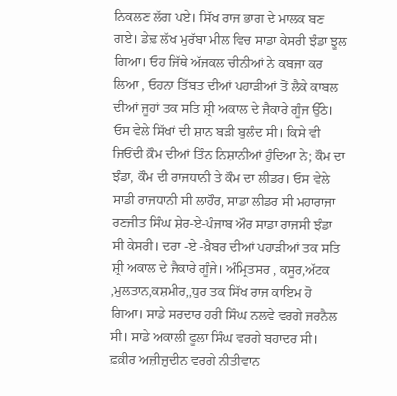ਨਿਕਲਣ ਲੱਗ ਪਏ। ਸਿੱਖ ਰਾਜ ਭਾਗ ਦੇ ਮਾਲਕ ਬਣ ਗਏ। ਡੇਢ਼ ਲੱਖ ਮੁਰੱਬਾ ਮੀਲ ਵਿਚ ਸਾਡਾ ਕੇਸਰੀ ਝੰਡਾ ਝੂਲ ਗਿਆ। ਓਹ ਜਿੱਥੇ ਅੱਜਕਲ ਚੀਨੀਆਂ ਨੇ ਕਬਜਾ ਕਰ ਲਿਆ , ਓਹਨਾ ਤਿੱਬਤ ਦੀਆਂ ਪਹਾੜੀਆਂ ਤੋਂ ਲੈਕੇ ਕਾਬਲ ਦੀਆਂ ਜੂਹਾਂ ਤਕ ਸਤਿ ਸ਼੍ਰੀ ਅਕਾਲ ਦੇ ਜੈਕਾਰੇ ਗੂੰਜ ਉੱਠੇ। ਓਸ ਵੇਲੇ ਸਿੱਖਾਂ ਦੀ ਸ਼ਾਨ ਬੜੀ ਬੁਲੰਦ ਸੀ। ਕਿਸੇ ਵੀ ਜਿਓਂਦੀ ਕ਼ੌਮ ਦੀਆਂ ਤਿੰਨ ਨਿਸ਼ਾਨੀਆਂ ਹੁੰਦਿਆ ਨੇ; ਕੌਮ ਦਾ ਝੰਡਾ, ਕੌਮ ਦੀ ਰਾਜਧਾਨੀ ਤੇ ਕੌਮ ਦਾ ਲੀਡਰ। ਓਸ ਵੇਲੇ ਸਾਡੀ ਰਾਜਧਾਨੀ ਸੀ ਲਾਹੌਰ, ਸਾਡਾ ਲੀਡਰ ਸੀ ਮਹਾਰਾਜਾ ਰਣਜੀਤ ਸਿੰਘ ਸ਼ੇਰ-ਏ-ਪੰਜਾਬ ਔਰ ਸਾਡਾ ਰਾਜਸੀ ਝੰਡਾ ਸੀ ਕੇਸਰੀ। ਦਰਾ -ਏ -ਖ਼ੈਬਰ ਦੀਆਂ ਪਹਾੜੀਆਂ ਤਕ ਸਤਿ ਸ਼੍ਰੀ ਅਕਾਲ ਦੇ ਜੈਕਾਰੇ ਗੂੰਜੇ। ਅੰਮ੍ਰਿਤਸਰ , ਕਸੂਰ,ਅੱਟਕ ,ਮੁਲਤਾਨ,ਕਸ਼ਮੀਰ,,ਧੁਰ ਤਕ ਸਿੱਖ ਰਾਜ ਕਾਇਮ ਹੋ ਗਿਆ। ਸਾਡੇ ਸਰਦਾਰ ਹਰੀ ਸਿੰਘ ਨਲਵੇ ਵਰਗੇ ਜਰਨੈਲ ਸੀ। ਸਾਡੇ ਅਕਾਲੀ ਫੂਲਾ ਸਿੰਘ ਵਰਗੇ ਬਹਾਦਰ ਸੀ। ਫ਼ਕ਼ੀਰ ਅਜ਼ੀਜ਼ੁਦੀਨ ਵਰਗੇ ਨੀਤੀਵਾਨ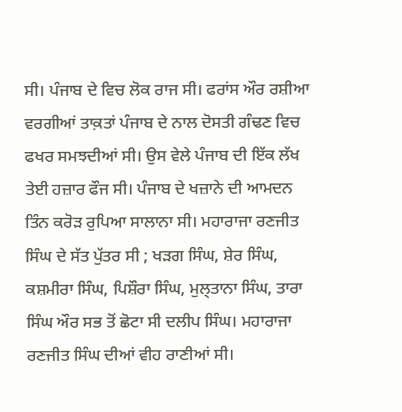ਸੀ। ਪੰਜਾਬ ਦੇ ਵਿਚ ਲੋਕ ਰਾਜ ਸੀ। ਫਰਾਂਸ ਔਰ ਰਸ਼ੀਆ ਵਰਗੀਆਂ ਤਾਕ਼ਤਾਂ ਪੰਜਾਬ ਦੇ ਨਾਲ ਦੋਸਤੀ ਗੰਢਣ ਵਿਚ ਫਖਰ ਸਮਝਦੀਆਂ ਸੀ। ਉਸ ਵੇਲੇ ਪੰਜਾਬ ਦੀ ਇੱਕ ਲੱਖ ਤੇਈ ਹਜ਼ਾਰ ਫੌਜ ਸੀ। ਪੰਜਾਬ ਦੇ ਖਜ਼ਾਨੇ ਦੀ ਆਮਦਨ ਤਿੰਨ ਕਰੋੜ ਰੁਪਿਆ ਸਾਲਾਨਾ ਸੀ। ਮਹਾਰਾਜਾ ਰਣਜੀਤ ਸਿੰਘ ਦੇ ਸੱਤ ਪੁੱਤਰ ਸੀ ; ਖੜਗ ਸਿੰਘ, ਸ਼ੇਰ ਸਿੰਘ, ਕਸ਼ਮੀਰਾ ਸਿੰਘ, ਪਿਸ਼ੌਰਾ ਸਿੰਘ, ਮੁਲ੍ਤਾਨਾ ਸਿੰਘ, ਤਾਰਾ ਸਿੰਘ ਔਰ ਸਭ ਤੋਂ ਛੋਟਾ ਸੀ ਦਲੀਪ ਸਿੰਘ। ਮਹਾਰਾਜਾ ਰਣਜੀਤ ਸਿੰਘ ਦੀਆਂ ਵੀਹ ਰਾਣੀਆਂ ਸੀ।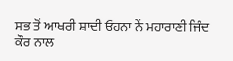ਸਭ ਤੋਂ ਆਖਰੀ ਸ਼ਾਦੀ ਓਹਨਾ ਨੇਂ ਮਹਾਰਾਣੀ ਜਿੰਦ ਕੌਰ ਨਾਲ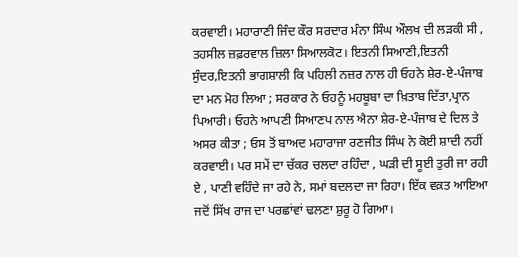ਕਰਵਾਈ। ਮਹਾਰਾਣੀ ਜਿੰਦ ਕੌਰ ਸਰਦਾਰ ਮੰਨਾ ਸਿੰਘ ਔਲਖ ਦੀ ਲੜਕੀ ਸੀ , ਤਹਸੀਲ ਜ਼ਫ਼ਰਵਾਲ ਜ਼ਿਲਾ ਸਿਆਲਕੋਟ। ਇਤਨੀ ਸਿਆਣੀ,ਇਤਨੀ ਸੁੰਦਰ,ਇਤਨੀ ਭਾਗਸ਼ਾਲੀ ਕਿ ਪਹਿਲੀ ਨਜ਼ਰ ਨਾਲ ਹੀ ਓਹਨੇ ਸ਼ੇਰ-ਏ-ਪੰਜਾਬ ਦਾ ਮਨ ਮੋਹ ਲਿਆ ; ਸਰਕਾਰ ਨੇ ਓਹਨੂੰ ਮਹਬੂਬਾ ਦਾ ਖ਼ਿਤਾਬ ਦਿੱਤਾ,ਪ੍ਰਾਨ ਪਿਆਰੀ। ਓਹਨੇ ਆਪਣੀ ਸਿਆਣਪ ਨਾਲ ਐਨਾ ਸ਼ੇਰ-ਏ-ਪੰਜਾਬ ਦੇ ਦਿਲ ਤੇ ਅਸਰ ਕੀਤਾ ; ਓਸ ਤੋਂ ਬਾਅਦ ਮਹਾਰਾਜਾ ਰਣਜੀਤ ਸਿੰਘ ਨੇ ਕੋਈ ਸ਼ਾਦੀ ਨਹੀਂ ਕਰਵਾਈ। ਪਰ ਸਮੇਂ ਦਾ ਚੱਕਰ ਚਲਦਾ ਰਹਿੰਦਾ , ਘੜੀ ਦੀ ਸੂਈ ਤੁਰੀ ਜਾ ਰਹੀ ਏ , ਪਾਣੀ ਵਹਿੰਦੇ ਜਾ ਰਹੇ ਨੇ, ਸਮਾਂ ਬਦਲਦਾ ਜਾ ਰਿਹਾ। ਇੱਕ ਵਕ਼ਤ ਆਇਆ ਜਦੋਂ ਸਿੱਖ ਰਾਜ ਦਾ ਪਰਛਾਂਵਾਂ ਢਲਣਾ ਸ਼ੁਰੂ ਹੋ ਗਿਆ।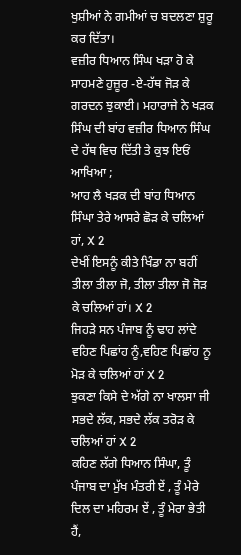ਖੁਸ਼ੀਆਂ ਨੇ ਗਮੀਆਂ ਚ ਬਦਲਣਾ ਸ਼ੁਰੂ ਕਰ ਦਿੱਤਾ।
ਵਜ਼ੀਰ ਧਿਆਨ ਸਿੰਘ ਖੜਾ ਹੋ ਕੇ ਸਾਹਮਣੇ ਹੁਜ਼ੂਰ -ਏ-ਹੱਥ ਜੋੜ ਕੇ ਗਰਦਨ ਝੁਕਾਈ। ਮਹਾਰਾਜੇ ਨੇ ਖੜਕ ਸਿੰਘ ਦੀ ਬਾਂਹ ਵਜ਼ੀਰ ਧਿਆਨ ਸਿੰਘ ਦੇ ਹੱਥ ਵਿਚ ਦਿੱਤੀ ਤੇ ਕੁਝ ਇਓਂ ਆਖਿਆ ;
ਆਹ ਲੈ ਖੜਕ ਦੀ ਬਾਂਹ ਧਿਆਨ ਸਿੰਘਾ ਤੇਰੇ ਆਸਰੇ ਛੋੜ ਕੇ ਚਲਿਆਂ ਹਾਂ, X 2
ਦੇਖੀਂ ਇਸਨੂੰ ਕੀਤੇ ਖਿੰਡਾ ਨਾ ਬਹੀਂ ਤੀਲਾ ਤੀਲਾ ਜੋ, ਤੀਲਾ ਤੀਲਾ ਜੋ ਜੋੜ ਕੇ ਚਲਿਆਂ ਹਾਂ। X 2
ਜਿਹੜੇ ਸਨ ਪੰਜਾਬ ਨੂੰ ਢਾਹ ਲਾਂਦੇ ਵਹਿਣ ਪਿਛਾਂਹ ਨੂੰ,ਵਹਿਣ ਪਿਛਾਂਹ ਨੂ ਮੋੜ ਕੇ ਚਲਿਆਂ ਹਾਂ X 2
ਝੁਕਣਾ ਕਿਸੇ ਦੇ ਅੱਗੇ ਨਾ ਖਾਲਸਾ ਜੀ ਸਭਦੇ ਲੱਕ, ਸਭਦੇ ਲੱਕ ਤਰੋੜ ਕੇ ਚਲਿਆਂ ਹਾਂ X 2
ਕਹਿਣ ਲੱਗੇ ਧਿਆਨ ਸਿੰਘਾ, ਤੂੰ ਪੰਜਾਬ ਦਾ ਮੁੱਖ ਮੰਤਰੀ ਏਂ , ਤੂੰ ਮੇਰੇ ਦਿਲ ਦਾ ਮਹਿਰਮ ਏਂ , ਤੂੰ ਮੇਰਾ ਭੇਤੀ ਹੈਂ,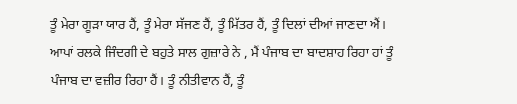ਤੂੰ ਮੇਰਾ ਗੂੜਾ ਯਾਰ ਹੈਂ, ਤੂੰ ਮੇਰਾ ਸੱਜਣ ਹੈਂ, ਤੂੰ ਮਿੱਤਰ ਹੈਂ, ਤੂੰ ਦਿਲਾਂ ਦੀਆਂ ਜਾਣਦਾ ਐਂ। ਆਪਾਂ ਰਲਕੇ ਜਿੰਦਗੀ ਦੇ ਬਹੁਤੇ ਸਾਲ ਗੁਜ਼ਾਰੇ ਨੇ , ਮੈਂ ਪੰਜਾਬ ਦਾ ਬਾਦਸ਼ਾਹ ਰਿਹਾ ਹਾਂ ਤੂੰ ਪੰਜਾਬ ਦਾ ਵਜ਼ੀਰ ਰਿਹਾ ਹੈਂ। ਤੂੰ ਨੀਤੀਵਾਨ ਹੈਂ, ਤੂੰ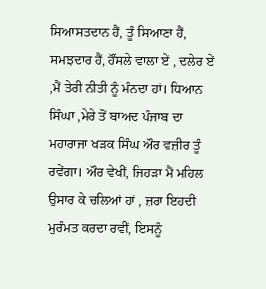ਸਿਆਸਤਦਾਨ ਹੈਂ, ਤੂੰ ਸਿਆਣਾ ਹੈਂ, ਸਮਝਦਾਰ ਹੈਂ, ਹੌਂਸਲੇ ਵਾਲਾ ਏਂ , ਦਲੇਰ ਏਂ ,ਮੈਂ ਤੇਰੀ ਨੀਤੀ ਨੂੰ ਮੰਨਦਾ ਹਾਂ। ਧਿਆਨ ਸਿੰਘਾ ,ਮੇਰੇ ਤੋਂ ਬਾਅਦ ਪੰਜਾਬ ਦਾ ਮਹਾਰਾਜਾ ਖੜਕ ਸਿੰਘ ਔਰ ਵਜ਼ੀਰ ਤੂੰ ਰਵੇਂਗਾ। ਔਰ ਵੇਖੀਂ, ਜਿਹੜਾ ਮੈਂ ਮਹਿਲ ਉਸਾਰ ਕੇ ਚਲਿਆਂ ਹਾਂ , ਜ਼ਰਾ ਇਹਦੀ ਮੁਰੰਮਤ ਕਰਦਾ ਰਵੀਂ, ਇਸਨੂੰ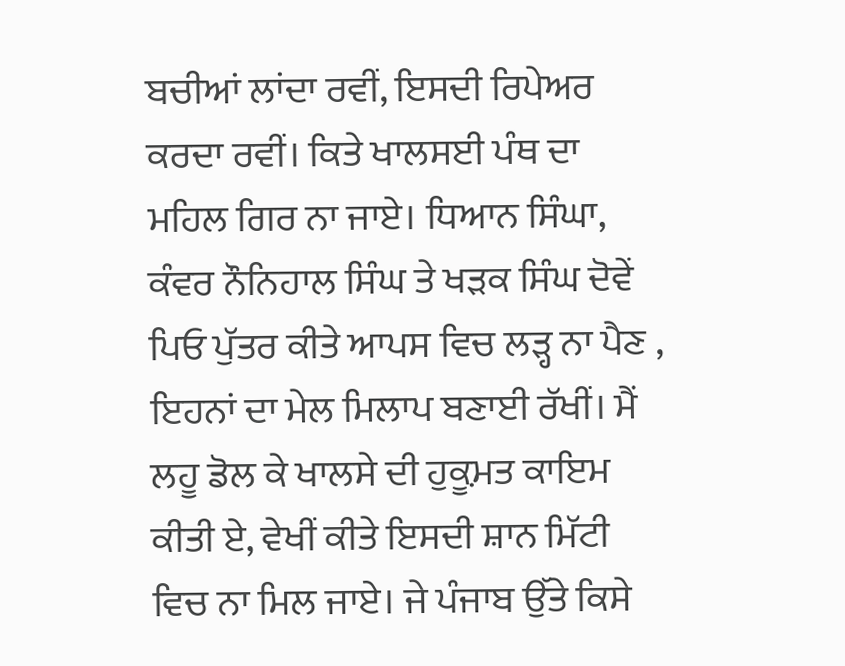ਬਚੀਆਂ ਲਾਂਦਾ ਰਵੀਂ, ਇਸਦੀ ਰਿਪੇਅਰ ਕਰਦਾ ਰਵੀਂ। ਕਿਤੇ ਖਾਲਸਈ ਪੰਥ ਦਾ ਮਹਿਲ ਗਿਰ ਨਾ ਜਾਏ। ਧਿਆਨ ਸਿੰਘਾ, ਕੰਵਰ ਨੌਨਿਹਾਲ ਸਿੰਘ ਤੇ ਖੜਕ ਸਿੰਘ ਦੋਵੇਂ ਪਿਓ ਪੁੱਤਰ ਕੀਤੇ ਆਪਸ ਵਿਚ ਲੜ੍ਹ ਨਾ ਪੈਣ , ਇਹਨਾਂ ਦਾ ਮੇਲ ਮਿਲਾਪ ਬਣਾਈ ਰੱਖੀਂ। ਮੈਂ ਲਹੂ ਡੋਲ ਕੇ ਖਾਲਸੇ ਦੀ ਹੁਕ਼ੂਮਤ ਕਾਇਮ ਕੀਤੀ ਏ, ਵੇਖੀਂ ਕੀਤੇ ਇਸਦੀ ਸ਼ਾਨ ਮਿੱਟੀ ਵਿਚ ਨਾ ਮਿਲ ਜਾਏ। ਜੇ ਪੰਜਾਬ ਉੱਤੇ ਕਿਸੇ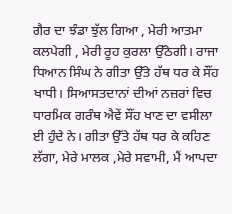ਗੈਰ ਦਾ ਝੰਡਾ ਝੁੱਲ ਗਿਆ , ਮੇਰੀ ਆਤਮਾ ਕਲਪੇਗੀ , ਮੇਰੀ ਰੂਹ ਕੁਰਲਾ ਉੱਠੇਗੀ। ਰਾਜਾ ਧਿਆਨ ਸਿੰਘ ਨੇ ਗੀਤਾ ਉੱਤੇ ਹੱਥ ਧਰ ਕੇ ਸੌਂਹ ਖਾਧੀ। ਸਿਆਸਤਦਾਨਾਂ ਦੀਆਂ ਨਜ਼ਰਾਂ ਵਿਚ ਧਾਰਮਿਕ ਗਰੰਥ ਐਵੇਂ ਸੌਂਹ ਖਾਣ ਦਾ ਵਸੀਲਾ ਈ ਹੁੰਦੇ ਨੇ। ਗੀਤਾ ਉੱਤੇ ਹੱਥ ਧਰ ਕੇ ਕਹਿਣ ਲੱਗਾ, ਮੇਰੇ ਮਾਲਕ ,ਮੇਰੇ ਸਵਾਮੀ, ਮੈਂ ਆਪਦਾ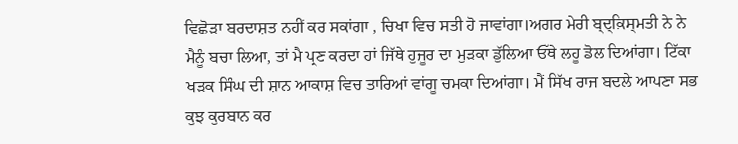ਵਿਛੋੜਾ ਬਰਦਾਸ਼ਤ ਨਹੀਂ ਕਰ ਸਕਾਂਗਾ , ਚਿਖਾ ਵਿਚ ਸਤੀ ਹੋ ਜਾਵਾਂਗਾ।ਅਗਰ ਮੇਰੀ ਬ੍ਦ੍ਕ਼ਿਸ੍ਮਤੀ ਨੇ ਨੇ ਮੈਨੂੰ ਬਚਾ ਲਿਆ, ਤਾਂ ਮੈ ਪ੍ਰਣ ਕਰਦਾ ਹਾਂ ਜਿੱਥੇ ਹੁਜੂਰ ਦਾ ਮੁੜਕਾ ਡੁੱਲਿਆ ਓੱਥੇ ਲਹੂ ਡੋਲ ਦਿਆਂਗਾ। ਟਿੱਕਾ ਖੜਕ ਸਿੰਘ ਦੀ ਸ਼ਾਨ ਆਕਾਸ਼ ਵਿਚ ਤਾਰਿਆਂ ਵਾਂਗੂ ਚਮਕਾ ਦਿਆਂਗਾ। ਮੈਂ ਸਿੱਖ ਰਾਜ ਬਦਲੇ ਆਪਣਾ ਸਭ ਕੁਝ ਕੁਰਬਾਨ ਕਰ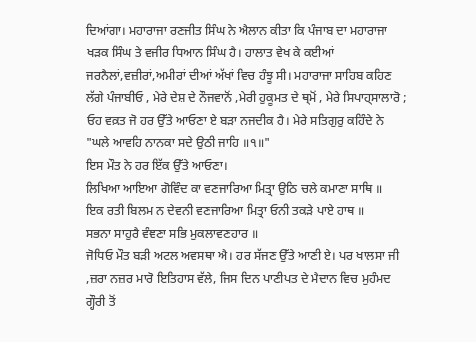ਦਿਆਂਗਾ। ਮਹਾਰਾਜਾ ਰਣਜੀਤ ਸਿੰਘ ਨੇ ਐਲਾਨ ਕੀਤਾ ਕਿ ਪੰਜਾਬ ਦਾ ਮਹਾਰਾਜਾ ਖੜਕ ਸਿੰਘ ਤੇ ਵਜੀਰ ਧਿਆਨ ਸਿੰਘ ਹੈ। ਹਾਲਾਤ ਵੇਖ ਕੇ ਕਈਆਂ ਜਰਨੈਲਾਂ,ਵਜ਼ੀਰਾਂ,ਅਮੀਰਾਂ ਦੀਆਂ ਅੱਖਾਂ ਵਿਚ ਹੰਝੂ ਸੀ। ਮਹਾਰਾਜਾ ਸਾਹਿਬ ਕਹਿਣ ਲੱਗੇ ਪੰਜਾਬੀਓ , ਮੇਰੇ ਦੇਸ਼ ਦੇ ਨੌਜਵਾਨੋਂ ,ਮੇਰੀ ਹੁਕੂਮਤ ਦੇ ਥ੍ਮੋਂ , ਮੇਰੇ ਸਿਪਾਹ੍ਸਾਲਾਰੋ ; ਓਹ ਵਕ਼ਤ ਜੋ ਹਰ ਉੱਤੇ ਆਓਣਾ ਏ ਬੜਾ ਨਜਦੀਕ ਹੈ। ਮੇਰੇ ਸਤਿਗੁਰੁ ਕਹਿੰਦੇ ਨੇ
"ਘਲੇ ਆਵਹਿ ਨਾਨਕਾ ਸਦੇ ਉਠੀ ਜਾਹਿ ॥੧॥"
ਇਸ ਮੌਤ ਨੇ ਹਰ ਇੱਕ ਉੱਤੇ ਆਓਣਾ।
ਲਿਖਿਆ ਆਇਆ ਗੋਵਿੰਦ ਕਾ ਵਣਜਾਰਿਆ ਮਿਤ੍ਰਾ ਉਠਿ ਚਲੇ ਕਮਾਣਾ ਸਾਥਿ ॥
ਇਕ ਰਤੀ ਬਿਲਮ ਨ ਦੇਵਨੀ ਵਣਜਾਰਿਆ ਮਿਤ੍ਰਾ ਓਨੀ ਤਕੜੇ ਪਾਏ ਹਾਥ ॥
ਸਭਨਾ ਸਾਹੁਰੈ ਵੰਞਣਾ ਸਭਿ ਮੁਕਲਾਵਣਹਾਰ ॥
ਜੋਧਿਓ ਮੌਤ ਬੜੀ ਅਟਲ ਅਵਸਥਾ ਐ। ਹਰ ਸੱਜਣ ਉੱਤੇ ਆਣੀ ਏ। ਪਰ ਖਾਲਸਾ ਜੀ ,ਜ਼ਰਾ ਨਜ਼ਰ ਮਾਰੋ ਇਤਿਹਾਸ ਵੱਲੇ, ਜਿਸ ਦਿਨ ਪਾਣੀਪਤ ਦੇ ਮੈਦਾਨ ਵਿਚ ਮੁਹੰਮਦ ਗ੍ਹੌਰੀ ਤੋਂ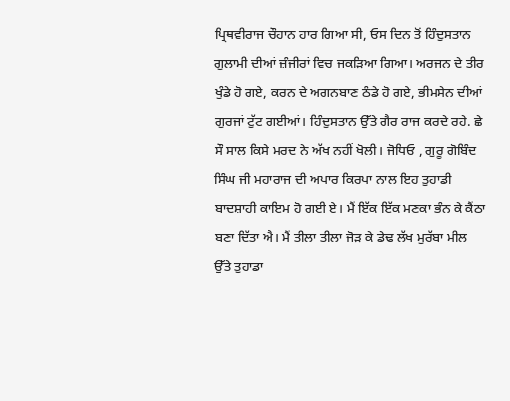ਪ੍ਰਿਥਵੀਰਾਜ ਚੌਹਾਨ ਹਾਰ ਗਿਆ ਸੀ, ਓਸ ਦਿਨ ਤੋਂ ਹਿੰਦੁਸਤਾਨ ਗੁਲਾਮੀ ਦੀਆਂ ਜ਼ੰਜੀਰਾਂ ਵਿਚ ਜਕੜਿਆ ਗਿਆ। ਅਰਜਨ ਦੇ ਤੀਰ ਖੁੰਡੇ ਹੋ ਗਏ, ਕਰਨ ਦੇ ਅਗਨਬਾਣ ਠੰਡੇ ਹੋ ਗਏ, ਭੀਮਸੇਨ ਦੀਆਂ ਗੁਰਜਾਂ ਟੁੱਟ ਗਈਆਂ। ਹਿੰਦੁਸਤਾਨ ਉੱਤੇ ਗੈਰ ਰਾਜ ਕਰਦੇ ਰਹੇ. ਛੇ ਸੌ ਸਾਲ ਕਿਸੇ ਮਰਦ ਨੇ ਅੱਖ ਨਹੀਂ ਖੋਲੀ। ਜੋਧਿਓ , ਗੁਰੂ ਗੋਬਿੰਦ ਸਿੰਘ ਜੀ ਮਹਾਰਾਜ ਦੀ ਅਪਾਰ ਕਿਰਪਾ ਨਾਲ ਇਹ ਤੁਹਾਡੀ ਬਾਦਸ਼ਾਹੀ ਕਾਇਮ ਹੋ ਗਈ ਏ। ਮੈਂ ਇੱਕ ਇੱਕ ਮਣਕਾ ਭੰਨ ਕੇ ਕੈਂਠਾ ਬਣਾ ਦਿੱਤਾ ਐ। ਮੈਂ ਤੀਲਾ ਤੀਲਾ ਜੋੜ ਕੇ ਡੇਢ ਲੱਖ ਮੁਰੱਬਾ ਮੀਲ ਉੱਤੇ ਤੁਹਾਡਾ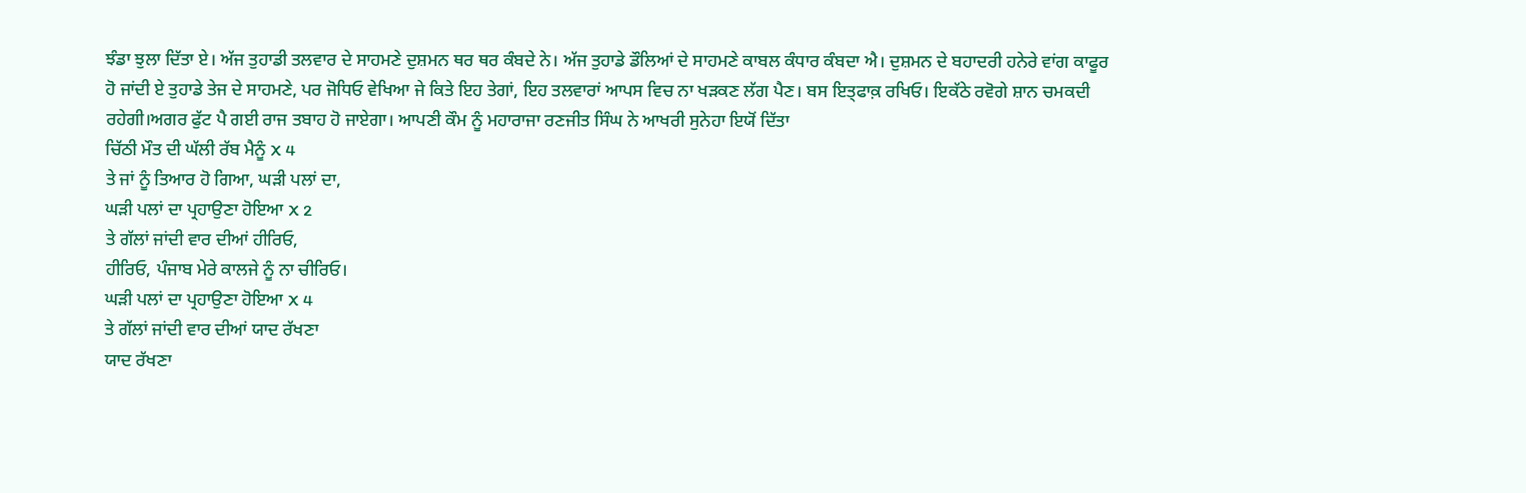ਝੰਡਾ ਝੁਲਾ ਦਿੱਤਾ ਏ। ਅੱਜ ਤੁਹਾਡੀ ਤਲਵਾਰ ਦੇ ਸਾਹਮਣੇ ਦੁਸ਼ਮਨ ਥਰ ਥਰ ਕੰਬਦੇ ਨੇ। ਅੱਜ ਤੁਹਾਡੇ ਡੌਲਿਆਂ ਦੇ ਸਾਹਮਣੇ ਕਾਬਲ ਕੰਧਾਰ ਕੰਬਦਾ ਐ। ਦੁਸ਼ਮਨ ਦੇ ਬਹਾਦਰੀ ਹਨੇਰੇ ਵਾਂਗ ਕਾਫੂਰ ਹੋ ਜਾਂਦੀ ਏ ਤੁਹਾਡੇ ਤੇਜ ਦੇ ਸਾਹਮਣੇ, ਪਰ ਜੋਧਿਓ ਵੇਖਿਆ ਜੇ ਕਿਤੇ ਇਹ ਤੇਗਾਂ, ਇਹ ਤਲਵਾਰਾਂ ਆਪਸ ਵਿਚ ਨਾ ਖੜਕਣ ਲੱਗ ਪੈਣ। ਬਸ ਇਤ੍ਫਾਕ਼ ਰਖਿਓ। ਇਕੱਠੇ ਰਵੋਗੇ ਸ਼ਾਨ ਚਮਕਦੀ ਰਹੇਗੀ।ਅਗਰ ਫੁੱਟ ਪੈ ਗਈ ਰਾਜ ਤਬਾਹ ਹੋ ਜਾਏਗਾ। ਆਪਣੀ ਕੌਮ ਨੂੰ ਮਹਾਰਾਜਾ ਰਣਜੀਤ ਸਿੰਘ ਨੇ ਆਖਰੀ ਸੁਨੇਹਾ ਇਯੋਂ ਦਿੱਤਾ
ਚਿੱਠੀ ਮੌਤ ਦੀ ਘੱਲੀ ਰੱਬ ਮੈਨੂੰ X 4
ਤੇ ਜਾਂ ਨੂੰ ਤਿਆਰ ਹੋ ਗਿਆ, ਘੜੀ ਪਲਾਂ ਦਾ,
ਘੜੀ ਪਲਾਂ ਦਾ ਪ੍ਰਹਾਉਣਾ ਹੋਇਆ X 2
ਤੇ ਗੱਲਾਂ ਜਾਂਦੀ ਵਾਰ ਦੀਆਂ ਹੀਰਿਓ,
ਹੀਰਿਓ, ਪੰਜਾਬ ਮੇਰੇ ਕਾਲਜੇ ਨੂੰ ਨਾ ਚੀਰਿਓ।
ਘੜੀ ਪਲਾਂ ਦਾ ਪ੍ਰਹਾਉਣਾ ਹੋਇਆ X 4
ਤੇ ਗੱਲਾਂ ਜਾਂਦੀ ਵਾਰ ਦੀਆਂ ਯਾਦ ਰੱਖਣਾ
ਯਾਦ ਰੱਖਣਾ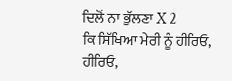ਦਿਲੋਂ ਨਾ ਭੁੱਲਣਾ X 2
ਕਿ ਸਿੱਖਿਆ ਮੇਰੀ ਨੂੰ ਹੀਰਿਓ,
ਹੀਰਿਓ,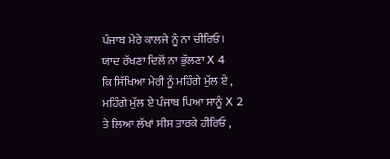ਪੰਜਾਬ ਮੇਰੇ ਕਾਲਜੇ ਨੂੰ ਨਾ ਚੀਰਿਓ।
ਯਾਦ ਰੱਖਣਾ ਦਿਲੋਂ ਨਾ ਭੁੱਲਣਾ X 4
ਕਿ ਸਿੱਖਿਆ ਮੇਰੀ ਨੂੰ ਮਹਿੰਗੇ ਮੁੱਲ ਏ ,
ਮਹਿੰਗੇ ਮੁੱਲ ਏ ਪੰਜਾਬ ਪਿਆ ਸਾਨੂੰ X 2
ਤੇ ਲਿਆ ਲੱਖਾਂ ਸੀਸ ਤਾਰਕੇ ਹੀਰਿਓ ,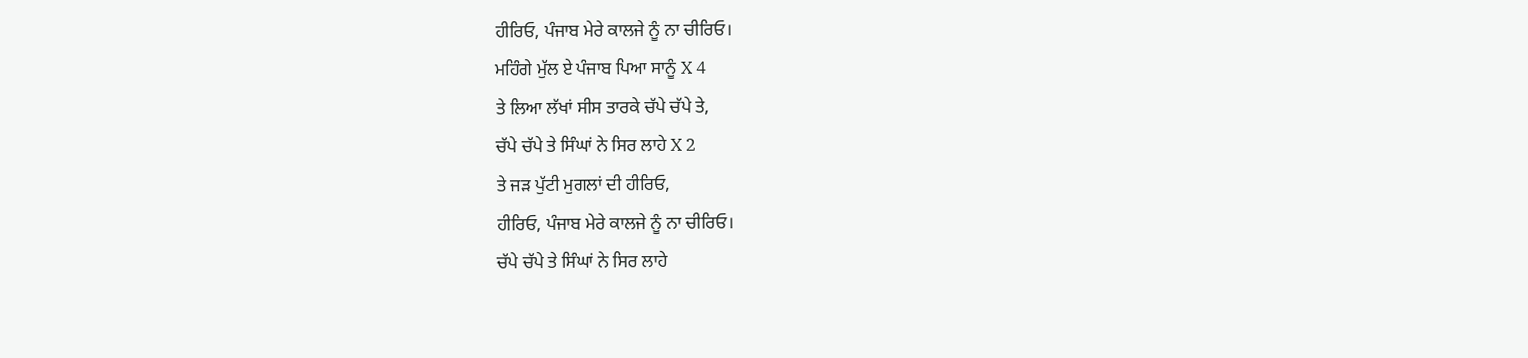ਹੀਰਿਓ, ਪੰਜਾਬ ਮੇਰੇ ਕਾਲਜੇ ਨੂੰ ਨਾ ਚੀਰਿਓ।
ਮਹਿੰਗੇ ਮੁੱਲ ਏ ਪੰਜਾਬ ਪਿਆ ਸਾਨੂੰ X 4
ਤੇ ਲਿਆ ਲੱਖਾਂ ਸੀਸ ਤਾਰਕੇ ਚੱਪੇ ਚੱਪੇ ਤੇ,
ਚੱਪੇ ਚੱਪੇ ਤੇ ਸਿੰਘਾਂ ਨੇ ਸਿਰ ਲਾਹੇ X 2
ਤੇ ਜੜ ਪੁੱਟੀ ਮੁਗਲਾਂ ਦੀ ਹੀਰਿਓ,
ਹੀਰਿਓ, ਪੰਜਾਬ ਮੇਰੇ ਕਾਲਜੇ ਨੂੰ ਨਾ ਚੀਰਿਓ।
ਚੱਪੇ ਚੱਪੇ ਤੇ ਸਿੰਘਾਂ ਨੇ ਸਿਰ ਲਾਹੇ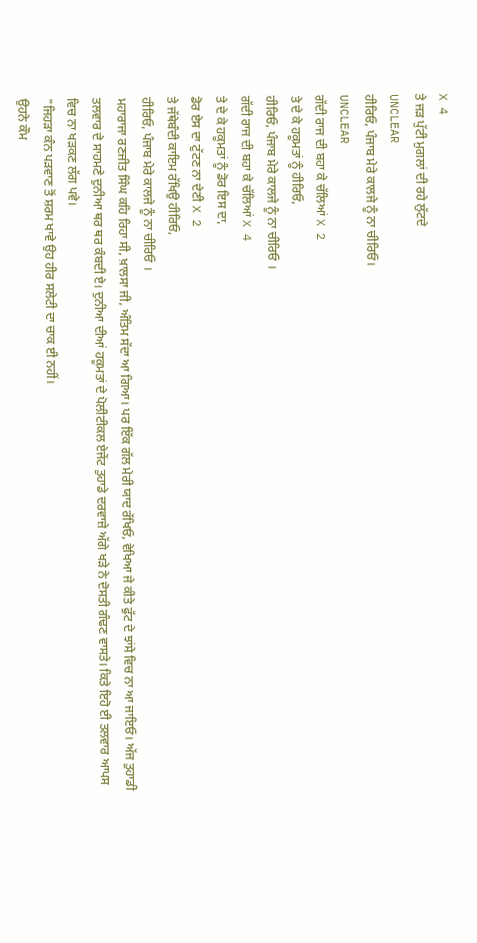X 4
ਤੇ ਜੜ ਪੁੱਟੀ ਮੁਗਲਾਂ ਦੀ ਰਹੇ ਲੁੱਟਦੇ
UNCLEAR
ਹੀਰਿਓ, ਪੰਜਾਬ ਮੇਰੇ ਕਾਲਜੇ ਨੂੰ ਨਾ ਚੀਰਿਓ।
UNCLEAR
ਗੱਦੀ ਰਾਜ ਦੀ ਬਹਾ ਕੇ ਚੱਲਿਆਂ X 2
ਤੇ ਦੇ ਕੇ ਹਕੂਮਤਾਂ ਨੂੰ ਹੀਰਿਓ,
ਹੀਰਿਓ, ਪੰਜਾਬ ਮੇਰੇ ਕਾਲਜੇ ਨੂੰ ਨਾ ਚੀਰਿਓ ।
ਗੱਦੀ ਰਾਜ ਦੀ ਬਹਾ ਕੇ ਚੱਲਿਆਂ X 4
ਤੇ ਦੇ ਕੇ ਹਕੂਮਤਾਂ ਨੂੰ ਡੋਰ ਇਸ ਦਾ,
ਡੋਰ ਏਸ ਦਾ ਟੁੱਟਣ ਨਾ ਦੇਣੀ X 2
ਤੇ ਜੱਥੇਬੰਦੀ ਕਾਇਮ ਰੱਖਿਉ ਹੀਰਿਓ,
ਹੀਰਿਓ, ਪੰਜਾਬ ਮੇਰੇ ਕਾਲਜੇ ਨੂੰ ਨਾ ਚੀਰਿਓ ।
ਮਹਾਰਾਜਾ ਰਣਜੀਤ ਸਿੰਘ ਕਹਿ ਰਿਹਾ ਸੀ, ਖ਼ਾਲਸਾ ਜੀ, ਅੰਤਿਮ ਸੱਦਾ ਆ ਗਿਆ। ਪਰ ਇੱਕ ਗੱਲ ਮੇਰੀ ਯਾਦ ਰੱਖਿਓ, ਵੇਖਿਆ ਜੇ ਕੀਤੇ ਫੁੱਟ ਦੇ ਝਾਂਸੇ ਵਿਚ ਨਾ ਆ ਜਾਇਓ। ਅੱਜ ਤੁਹਾਡੀ ਤਲਵਾਰ ਦੇ ਸਾਹਮਣੇ ਦੁਨੀਆ ਥਰ ਥਰ ਕੰਬਦੀ ਏ। ਦੁਨੀਆ ਦੀਆਂ ਹਕੂਮਤਾਂ ਦੇ ਪੋਲੀਟੀਕਲ ਏਜੇਂਟ ਤੁਹਾਡੇ ਦਰਵਾਜ਼ੇ ਅੱਗੇ ਖੜੇ ਨੇ ਦੋਸਤੀ ਗੰਢਣ ਵਾਸਤੇ। ਕਿਤੇ ਇਹੋ ਈ ਤਲਵਾਰ ਆਪਸ ਵਿਚ ਨਾ ਖੜਕਣ ਲੱਗ ਪਵੇ।
"ਜਿਹੜਾ ਕੰਨ ਪੜਵਾਣ ਤੋਂ ਸ਼ਰਮ ਖਾਵੇ ਉਹ ਹੀਰ ਸਲੇਟੀ ਦਾ ਚਾਕ ਈ ਨਹੀਂ।
ਉਹਨੇ ਕੌਮ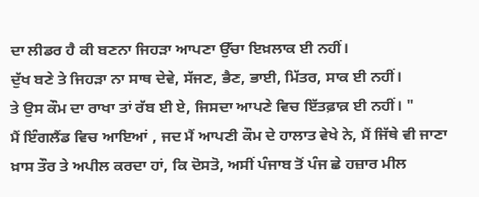ਦਾ ਲੀਡਰ ਹੈ ਕੀ ਬਣਨਾ ਜਿਹੜਾ ਆਪਣਾ ਉੱਚਾ ਇਖ਼ਲਾਕ ਈ ਨਹੀਂ।
ਦੁੱਖ ਬਣੇ ਤੇ ਜਿਹੜਾ ਨਾ ਸਾਥ ਦੇਵੇ, ਸੱਜਣ, ਭੈਣ, ਭਾਈ, ਮਿੱਤਰ, ਸਾਕ ਈ ਨਹੀਂ।
ਤੇ ਉਸ ਕੌਮ ਦਾ ਰਾਖਾ ਤਾਂ ਰੱਬ ਈ ਏ, ਜਿਸਦਾ ਆਪਣੇ ਵਿਚ ਇੱਤਫ਼ਾਕ਼ ਈ ਨਹੀਂ। "
ਮੈਂ ਇੰਗਲੈਂਡ ਵਿਚ ਆਇਆਂ , ਜਦ ਮੈਂ ਆਪਣੀ ਕੌਮ ਦੇ ਹਾਲਾਤ ਵੇਖੇ ਨੇ, ਮੈਂ ਜਿੱਥੇ ਵੀ ਜਾਣਾ ਖ਼ਾਸ ਤੌਰ ਤੇ ਅਪੀਲ ਕਰਦਾ ਹਾਂ, ਕਿ ਦੋਸਤੋ, ਅਸੀਂ ਪੰਜਾਬ ਤੋਂ ਪੰਜ ਛੇ ਹਜ਼ਾਰ ਮੀਲ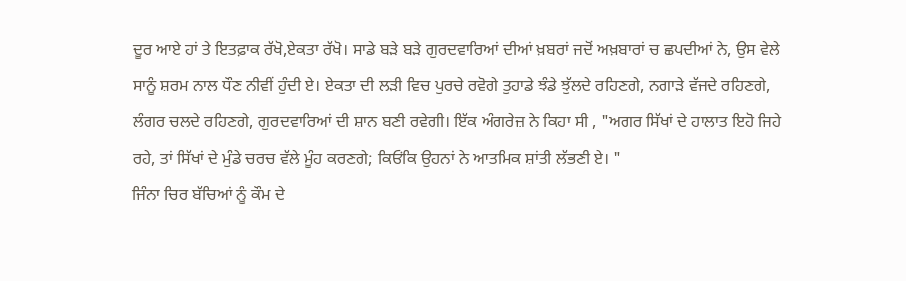ਦੂਰ ਆਏ ਹਾਂ ਤੇ ਇਤਫ਼ਾਕ ਰੱਖੋ,ਏਕਤਾ ਰੱਖੋ। ਸਾਡੇ ਬੜੇ ਬੜੇ ਗੁਰਦਵਾਰਿਆਂ ਦੀਆਂ ਖ਼ਬਰਾਂ ਜਦੋਂ ਅਖ਼ਬਾਰਾਂ ਚ ਛਪਦੀਆਂ ਨੇ, ਉਸ ਵੇਲੇ ਸਾਨੂੰ ਸ਼ਰਮ ਨਾਲ ਧੌਣ ਨੀਵੀਂ ਹੁੰਦੀ ਏ। ਏਕਤਾ ਦੀ ਲੜੀ ਵਿਚ ਪੁਰਚੇ ਰਵੋਗੇ ਤੁਹਾਡੇ ਝੰਡੇ ਝੁੱਲਦੇ ਰਹਿਣਗੇ, ਨਗਾੜੇ ਵੱਜਦੇ ਰਹਿਣਗੇ, ਲੰਗਰ ਚਲਦੇ ਰਹਿਣਗੇ, ਗੁਰਦਵਾਰਿਆਂ ਦੀ ਸ਼ਾਨ ਬਣੀ ਰਵੇਗੀ। ਇੱਕ ਅੰਗਰੇਜ਼ ਨੇ ਕਿਹਾ ਸੀ , "ਅਗਰ ਸਿੱਖਾਂ ਦੇ ਹਾਲਾਤ ਇਹੋ ਜਿਹੇ ਰਹੇ, ਤਾਂ ਸਿੱਖਾਂ ਦੇ ਮੁੰਡੇ ਚਰਚ ਵੱਲੇ ਮੂੰਹ ਕਰਣਗੇ; ਕਿਓਂਕਿ ਉਹਨਾਂ ਨੇ ਆਤਮਿਕ ਸ਼ਾਂਤੀ ਲੱਭਣੀ ਏ। "
ਜਿੰਨਾ ਚਿਰ ਬੱਚਿਆਂ ਨੂੰ ਕੌਮ ਦੇ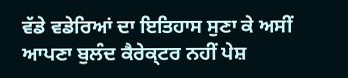ਵੱਡੇ ਵਡੇਰਿਆਂ ਦਾ ਇਤਿਹਾਸ ਸੁਣਾ ਕੇ ਅਸੀਂ ਆਪਣਾ ਬੁਲੰਦ ਕੈਰੇਕ੍ਟਰ ਨਹੀਂ ਪੇਸ਼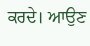ਕਰਦੇ। ਆਉਣ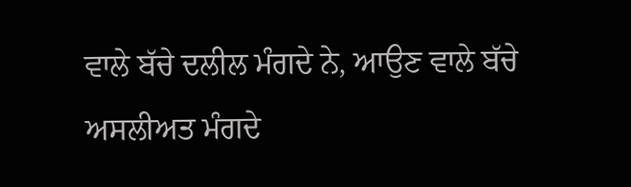ਵਾਲੇ ਬੱਚੇ ਦਲੀਲ ਮੰਗਦੇ ਨੇ, ਆਉਣ ਵਾਲੇ ਬੱਚੇ ਅਸਲੀਅਤ ਮੰਗਦੇ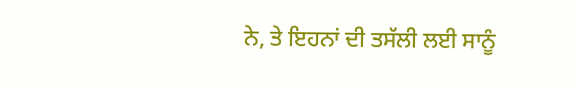ਨੇ, ਤੇ ਇਹਨਾਂ ਦੀ ਤਸੱਲੀ ਲਈ ਸਾਨੂੰ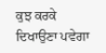ਕੁਝ ਕਰਕੇ ਦਿਖਾਉਣਾ ਪਵੇਗਾ